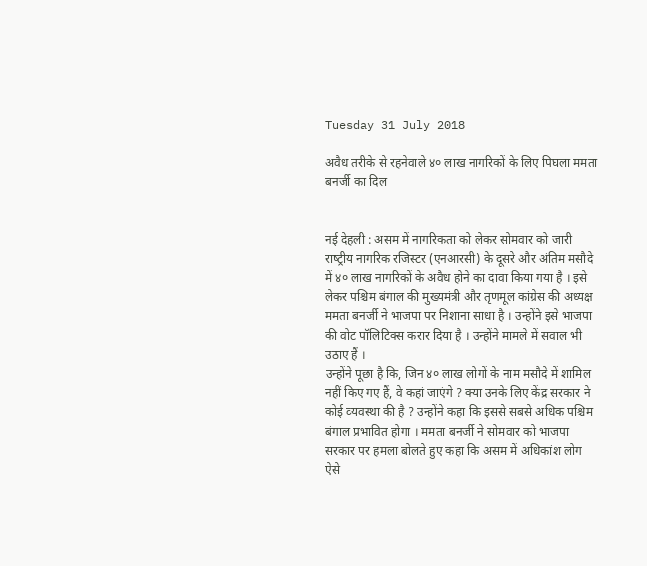Tuesday 31 July 2018

अवैध तरीके से रहनेवाले ४० लाख नागरिकों के लिए पिघला ममता बनर्जी का दिल


नई देहली : असम में नागरिकता को लेकर सोमवार को जारी राष्‍ट्रीय नागरिक रजिस्टर (एनआरसी) के दूसरे और अंतिम मसौदे में ४० लाख नागरिकों के अवैध होने का दावा किया गया है । इसे लेकर पश्चिम बंगाल की मुख्‍यमंत्री और तृणमूल कांग्रेस की अध्‍यक्ष ममता बनर्जी ने भाजपा पर निशाना साधा है । उन्‍होंने इसे भाजपा की वोट पॉलिटिक्‍स करार दिया है । उन्‍होंने मामले में सवाल भी उठाए हैं ।
उन्‍होंने पूछा है कि, जिन ४० लाख लोगों के नाम मसौदे में शामिल नहीं किए गए हैं, वे कहां जाएंगे ? क्‍या उनके लिए केंद्र सरकार ने कोई व्‍यवस्‍था की है ? उन्‍होंने कहा कि इससे सबसे अधिक पश्चिम बंगाल प्रभावित होगा । ममता बनर्जी ने सोमवार को भाजपा सरकार पर हमला बोलते हुए कहा कि असम में अधिकांश लोग ऐसे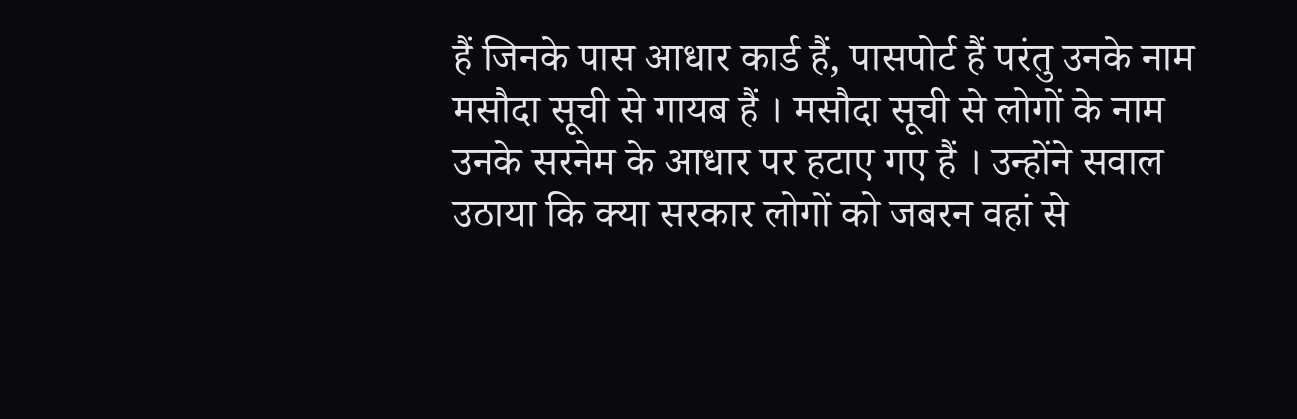हैं जिनके पास आधार कार्ड हैं, पासपोर्ट हैं परंतु उनके नाम मसौदा सूची से गायब हैं । मसौदा सूची से लोगों के नाम उनके सरनेम के आधार पर हटाए गए हैं । उन्‍होंने सवाल उठाया कि क्‍या सरकार लोगों को जबरन वहां से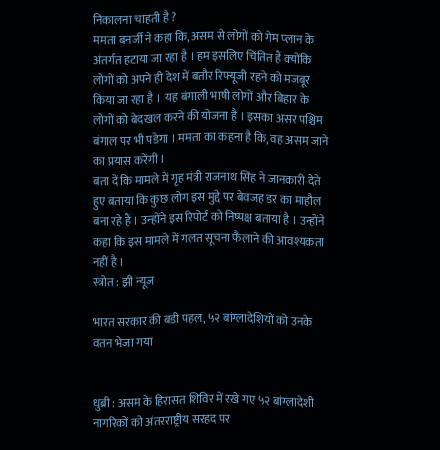निकालना चाहती है ?
ममता बनर्जी ने कहा कि, असम से लोगों को गेम प्‍लान के अंतर्गत हटाया जा रहा है । हम इसलिए चिंतित हैं क्‍योंकि लोगों को अपने ही देश में बतौर रिफ्यूजी रहने को मजबूर किया जा रहा है ।  यह बंगाली भाषी लोगों और बिहार के लोगों को बेदखल करने की योजना है । इसका असर पश्चिम बंगाल पर भी पडेगा । ममता का कहना है कि, वह असम जाने का प्रयास करेंगी ।
बता दें कि मामले में गृह मंत्री राजनाथ सिंह ने जानकारी देते हुए बताया कि कुछ लोग इस मुद्दे पर बेवजह डर का माहौल बना रहे हैं । उन्‍होंने इस रिपोर्ट को निष्‍पक्ष बताया है । उन्‍होंने कहा कि इस मामले में गलत सूचना फैलाने की आवश्यकता नहीं है ।
स्त्रोत : झी न्यूज

भारत सरकार की बडी पहल, ५२ बांग्लादेशियों को उनके वतन भेजा गया


धुब्री : असम के हिरासत शिविर में रखे गए ५२ बांग्लादेशी नागरिकों को अंतरराष्ट्रीय सरहद पर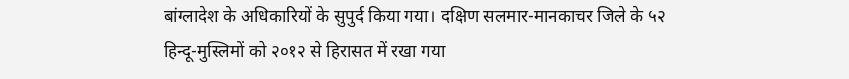बांग्लादेश के अधिकारियों के सुपुर्द किया गया। दक्षिण सलमार-मानकाचर जिले के ५२ हिन्दू-मुस्लिमों को २०१२ से हिरासत में रखा गया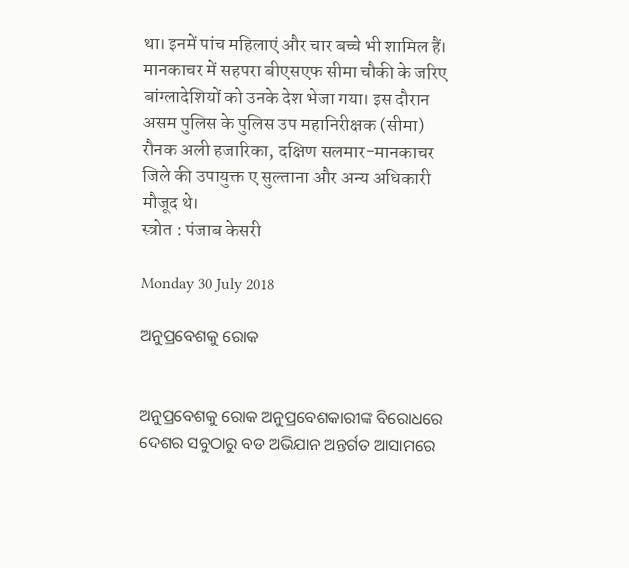था। इनमें पांच महिलाएं और चार बच्चे भी शामिल हैं।
मानकाचर में सहपरा बीएसएफ सीमा चौकी के जरिए बांग्लादेशियों को उनके देश भेजा गया। इस दौरान असम पुलिस के पुलिस उप महानिरीक्षक (सीमा) रौनक अली हजारिका, दक्षिण सलमार-मानकाचर जिले की उपायुक्त ए सुल्ताना और अन्य अधिकारी मौजूद थे।
स्त्रोत : पंजाब केसरी

Monday 30 July 2018

ଅନୁପ୍ରବେଶକୁ ରୋକ


ଅନୁପ୍ରବେଶକୁ ରୋକ ଅନୁପ୍ରବେଶକାରୀଙ୍କ ବିରୋଧରେ ଦେଶର ସବୁଠାରୁ ବଡ ଅଭିଯାନ ଅନ୍ତର୍ଗତ ଆସାମରେ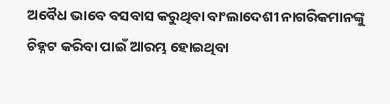ଅବୈଧ ଭାବେ ବସବାସ କରୁଥିବା ବାଂଲାଦେଶୀ ନାଗରିକମାନଙ୍କୁ ଚିହ୍ନଟ କରିବା ପାଇଁ ଆରମ୍ଭ ହୋଇଥିବା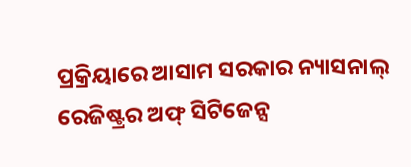ପ୍ରକ୍ରିୟାରେ ଆସାମ ସରକାର ନ୍ୟାସନାଲ୍‍ ରେଜିଷ୍ଟ୍ରର ଅଫ୍‍ ସିଟିଜେନ୍ସ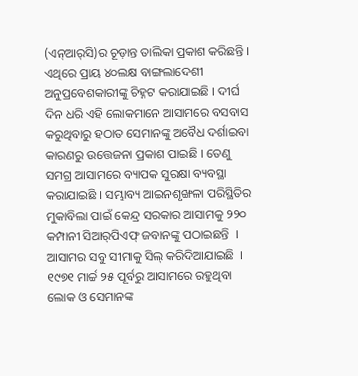(ଏନ୍‍ଆର୍‍ସି)ର ଚୂଡ଼ାନ୍ତ ତାଲିକା ପ୍ରକାଶ କରିଛନ୍ତି । ଏଥିରେ ପ୍ରାୟ ୪୦ଲକ୍ଷ ବାଙ୍ଗଲାଦେଶୀ ଅନୁପ୍ରବେଶକାରୀଙ୍କୁ ଚିହ୍ନଟ କରାଯାଇଛି । ଦୀର୍ଘ ଦିନ ଧରି ଏହି ଲୋକମାନେ ଆସାମରେ ବସବାସ କରୁଥିବାରୁ ହଠାତ ସେମାନଙ୍କୁ ଅବୈଧ ଦର୍ଶାଇବା କାରଣରୁ ଉତ୍ତେଜନା ପ୍ରକାଶ ପାଇଛି । ତେଣୁ ସମଗ୍ର ଆସାମରେ ବ୍ୟାପକ ସୁରକ୍ଷା ବ୍ୟବସ୍ଥା କରାଯାଇଛି । ସମ୍ଭାବ୍ୟ ଆଇନଶୃଙ୍ଖଳା ପରିସ୍ଥିତିର ମୁକାବିଲା ପାଇଁ କେନ୍ଦ୍ର ସରକାର ଆସାମକୁ ୨୨୦ କମ୍ପାନୀ ସିଆର୍‍ପିଏଫ୍‍ ଜବାନଙ୍କୁ ପଠାଇଛନ୍ତି  । ଆସାମର ସବୁ ସୀମାକୁ ସିଲ୍‍ କରିଦିଆଯାଇଛି  । ୧୯୭୧ ମାର୍ଚ୍ଚ ୨୫ ପୂର୍ବରୁ ଆସାମରେ ରହୁଥିବା ଲୋକ ଓ ସେମାନଙ୍କ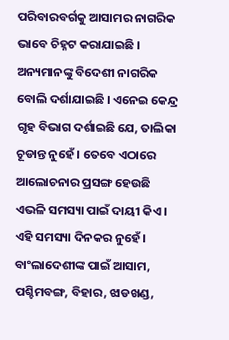ପରିବାରବର୍ଗକୁ ଆସାମର ନାଗରିକ ଭାବେ ଚିହ୍ନଟ କରାଯାଇଛି । ଅନ୍ୟମାନଙ୍କୁ ବିଦେଶୀ ନାଗରିକ ବୋଲି ଦର୍ଶାଯାଇଛି । ଏନେଇ କେନ୍ଦ୍ର ଗୃହ ବିଭାଗ ଦର୍ଶାଇଛି ଯେ, ତାଲିକା ଚୂଡାନ୍ତ ନୁହେଁ । ତେବେ ଏଠାରେ ଆଲୋଚନାର ପ୍ରସଙ୍ଗ ହେଉଛି ଏଭଳି ସମସ୍ୟା ପାଇଁ ଦାୟୀ କିଏ । ଏହି ସମସ୍ୟା ଦିନକର ନୁହେଁ । ବାଂଲାଦେଶୀଙ୍କ ପାଇଁ ଆସାମ, ପଶ୍ଚିମବଙ୍ଗ, ବିହାର, ଝାଡଖଣ୍ଡ,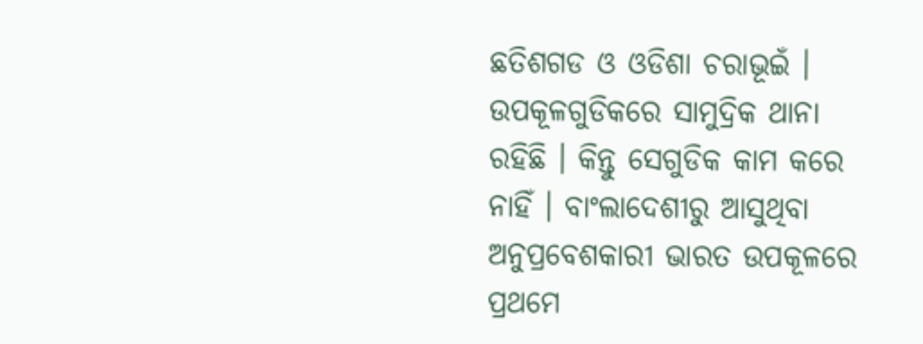ଛତିଶଗଡ ଓ ଓଡିଶା ଚରାଭୂଇଁ । ଉପକୂଳଗୁଡିକରେ ସାମୁଦ୍ରିକ ଥାନା ରହିଛି । କିନ୍ତୁ ସେଗୁଡିକ କାମ କରେ ନାହିଁ । ବାଂଲାଦେଶୀରୁ ଆସୁଥିବା ଅନୁପ୍ରବେଶକାରୀ ଭାରତ ଉପକୂଳରେ ପ୍ରଥମେ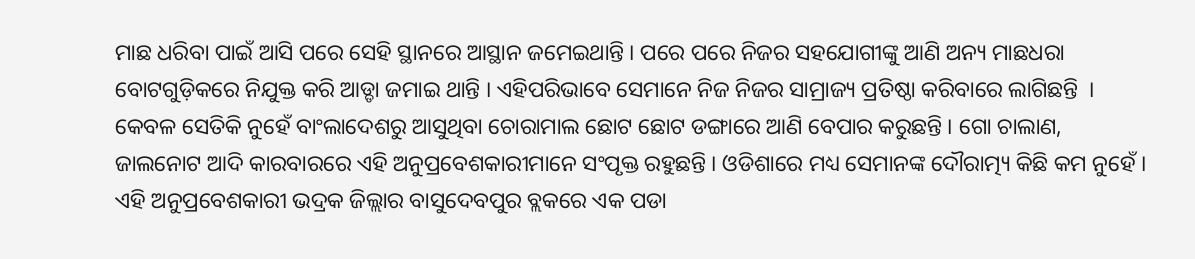ମାଛ ଧରିବା ପାଇଁ ଆସି ପରେ ସେହି ସ୍ଥାନରେ ଆସ୍ଥାନ ଜମେଇଥାନ୍ତି । ପରେ ପରେ ନିଜର ସହଯୋଗୀଙ୍କୁ ଆଣି ଅନ୍ୟ ମାଛଧରା ବୋଟଗୁଡ଼ିକରେ ନିଯୁକ୍ତ କରି ଆଡ୍ଡା ଜମାଇ ଥାନ୍ତି । ଏହିପରିଭାବେ ସେମାନେ ନିଜ ନିଜର ସାମ୍ରାଜ୍ୟ ପ୍ରତିଷ୍ଠା କରିବାରେ ଲାଗିଛନ୍ତି  । କେବଳ ସେତିକି ନୁହେଁ ବାଂଲାଦେଶରୁ ଆସୁଥିବା ଚୋରାମାଲ ଛୋଟ ଛୋଟ ଡଙ୍ଗାରେ ଆଣି ବେପାର କରୁଛନ୍ତି । ଗୋ ଚାଲାଣ, ଜାଲନୋଟ ଆଦି କାରବାରରେ ଏହି ଅନୁପ୍ରବେଶକାରୀମାନେ ସଂପୃକ୍ତ ରହୁଛନ୍ତି । ଓଡିଶାରେ ମଧ୍ୟ ସେମାନଙ୍କ ଦୌରାତ୍ମ୍ୟ କିଛି କମ ନୁହେଁ । ଏହି ଅନୁପ୍ରବେଶକାରୀ ଭଦ୍ରକ ଜିଲ୍ଲାର ବାସୁଦେବପୁର ବ୍ଲକରେ ଏକ ପଡା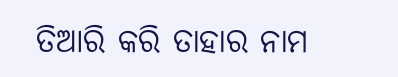ତିଆରି କରି ତାହାର ନାମ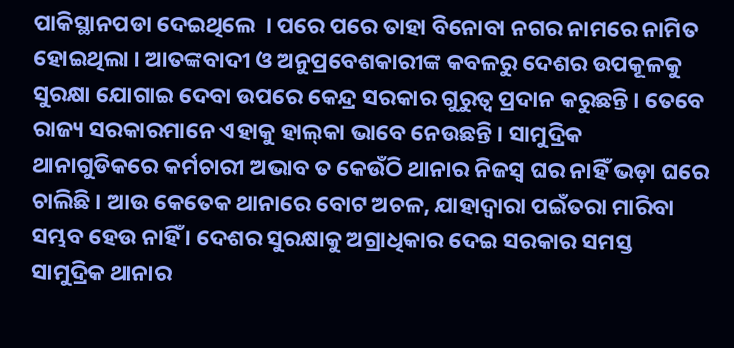ପାକିସ୍ଥାନପଡା ଦେଇଥିଲେ  । ପରେ ପରେ ତାହା ବିନୋବା ନଗର ନାମରେ ନାମିତ ହୋଇଥିଲା । ଆତଙ୍କବାଦୀ ଓ ଅନୁପ୍ରବେଶକାରୀଙ୍କ କବଳରୁ ଦେଶର ଉପକୂଳକୁ ସୁରକ୍ଷା ଯୋଗାଇ ଦେବା ଉପରେ କେନ୍ଦ୍ର ସରକାର ଗୁରୁତ୍ୱ ପ୍ରଦାନ କରୁଛନ୍ତି । ତେବେ ରାଜ୍ୟ ସରକାରମାନେ ଏହାକୁ ହାଲ୍‍କା ଭାବେ ନେଉଛନ୍ତି । ସାମୁଦ୍ରିକ ଥାନାଗୁଡିକରେ କର୍ମଚାରୀ ଅଭାବ ତ କେଉଁଠି ଥାନାର ନିଜସ୍ୱ ଘର ନାହିଁ ଭଡ଼ା ଘରେ ଚାଲିଛି । ଆଉ କେତେକ ଥାନାରେ ବୋଟ ଅଚଳ, ଯାହାଦ୍ୱାରା ପଇଁତରା ମାରିବା ସମ୍ଭବ ହେଉ ନାହିଁ । ଦେଶର ସୁରକ୍ଷାକୁ ଅଗ୍ରାଧିକାର ଦେଇ ସରକାର ସମସ୍ତ ସାମୁଦ୍ରିକ ଥାନାର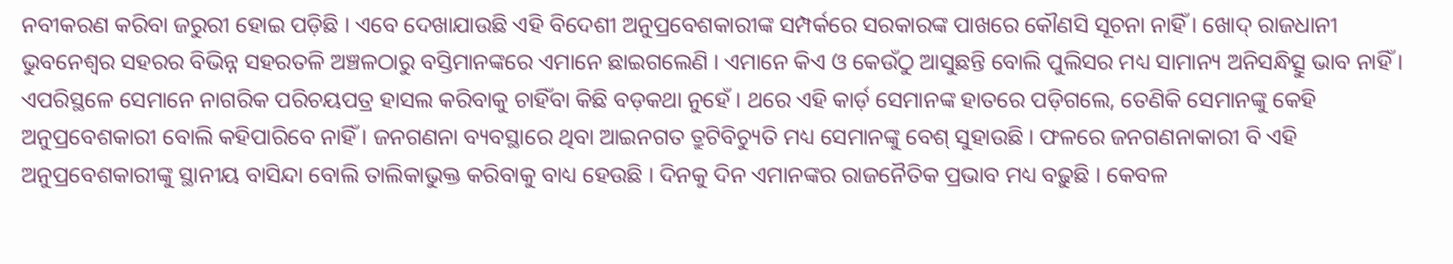ନବୀକରଣ କରିବା ଜରୁରୀ ହୋଇ ପଡ଼ିଛି । ଏବେ ଦେଖାଯାଉଛି ଏହି ବିଦେଶୀ ଅନୁପ୍ରବେଶକାରୀଙ୍କ ସମ୍ପର୍କରେ ସରକାରଙ୍କ ପାଖରେ କୌଣସି ସୂଚନା ନାହିଁ । ଖୋଦ୍‍ ରାଜଧାନୀ ଭୁବନେଶ୍ୱର ସହରର ବିଭିନ୍ନ ସହରତଳି ଅଞ୍ଚଳଠାରୁ ବସ୍ତିମାନଙ୍କରେ ଏମାନେ ଛାଇଗଲେଣି । ଏମାନେ କିଏ ଓ କେଉଁଠୁ ଆସୁଛନ୍ତି ବୋଲି ପୁଲିସର ମଧ୍ୟ ସାମାନ୍ୟ ଅନିସନ୍ଧିତ୍ସୁ ଭାବ ନାହିଁ । ଏପରିସ୍ଥଳେ ସେମାନେ ନାଗରିକ ପରିଚୟପତ୍ର ହାସଲ କରିବାକୁ ଚାହିଁବା କିଛି ବଡ଼କଥା ନୁହେଁ । ଥରେ ଏହି କାର୍ଡ଼ ସେମାନଙ୍କ ହାତରେ ପଡ଼ିଗଲେ, ତେଣିକି ସେମାନଙ୍କୁ କେହି ଅନୁପ୍ରବେଶକାରୀ ବୋଲି କହିପାରିବେ ନାହିଁ । ଜନଗଣନା ବ୍ୟବସ୍ଥାରେ ଥିବା ଆଇନଗତ ତ୍ରୁଟିବିଚ୍ୟୁତି ମଧ୍ୟ ସେମାନଙ୍କୁ ବେଶ୍‍ ସୁହାଉଛି । ଫଳରେ ଜନଗଣନାକାରୀ ବି ଏହି ଅନୁପ୍ରବେଶକାରୀଙ୍କୁ ସ୍ଥାନୀୟ ବାସିନ୍ଦା ବୋଲି ତାଲିକାଭୁକ୍ତ କରିବାକୁ ବାଧ୍ୟ ହେଉଛି । ଦିନକୁ ଦିନ ଏମାନଙ୍କର ରାଜନୈତିକ ପ୍ରଭାବ ମଧ୍ୟ ବଢ଼ୁଛି । କେବଳ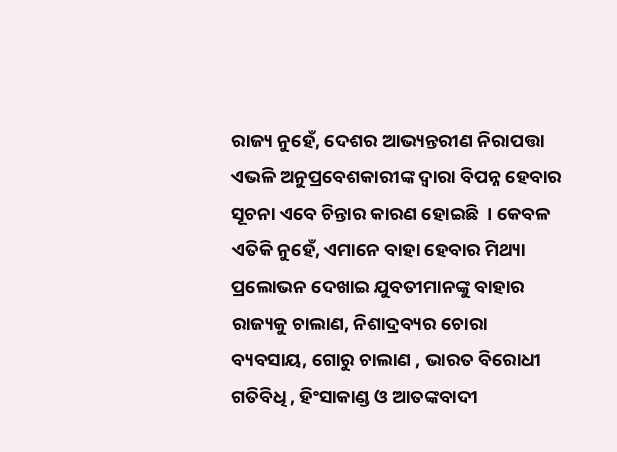ରାଜ୍ୟ ନୁହେଁ, ଦେଶର ଆଭ୍ୟନ୍ତରୀଣ ନିରାପତ୍ତା ଏଭଳି ଅନୁପ୍ରବେଶକାରୀଙ୍କ ଦ୍ୱାରା ବିପନ୍ନ ହେବାର ସୂଚନା ଏବେ ଚିନ୍ତାର କାରଣ ହୋଇଛି  । କେବଳ ଏତିକି ନୁହେଁ, ଏମାନେ ବାହା ହେବାର ମିଥ୍ୟା ପ୍ରଲୋଭନ ଦେଖାଇ ଯୁବତୀମାନଙ୍କୁ ବାହାର ରାଜ୍ୟକୁ ଚାଲାଣ, ନିଶାଦ୍ରବ୍ୟର ଚୋରା ବ୍ୟବସାୟ, ଗୋରୁ ଚାଲାଣ , ଭାରତ ବିରୋଧୀ ଗତିବିଧି , ହିଂସାକାଣ୍ଡ ଓ ଆତଙ୍କବାଦୀ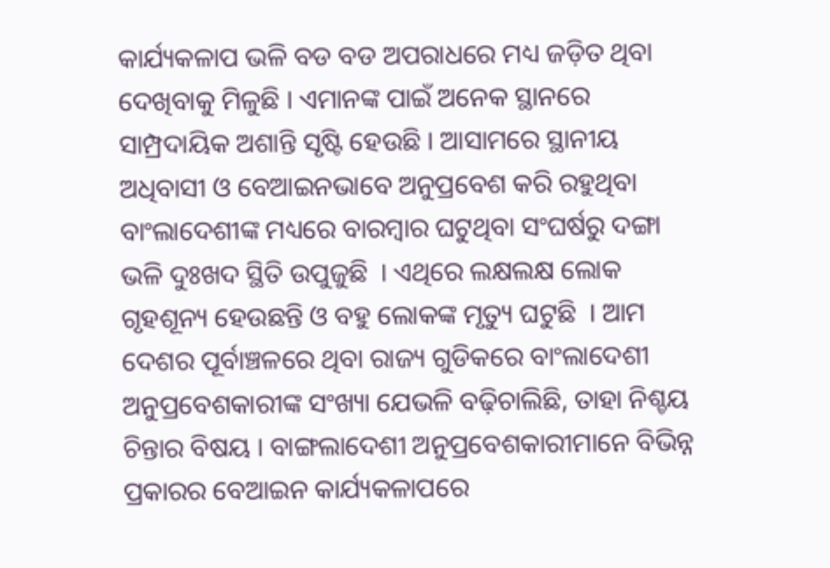କାର୍ଯ୍ୟକଳାପ ଭଳି ବଡ ବଡ ଅପରାଧରେ ମଧ୍ୟ ଜଡ଼ିତ ଥିବା ଦେଖିବାକୁ ମିଳୁଛି । ଏମାନଙ୍କ ପାଇଁ ଅନେକ ସ୍ଥାନରେ ସାମ୍ପ୍ରଦାୟିକ ଅଶାନ୍ତି ସୃଷ୍ଟି ହେଉଛି । ଆସାମରେ ସ୍ଥାନୀୟ ଅଧିବାସୀ ଓ ବେଆଇନଭାବେ ଅନୁପ୍ରବେଶ କରି ରହୁଥିବା ବାଂଲାଦେଶୀଙ୍କ ମଧ୍ୟରେ ବାରମ୍ବାର ଘଟୁଥିବା ସଂଘର୍ଷରୁ ଦଙ୍ଗା ଭଳି ଦୁଃଖଦ ସ୍ଥିତି ଉପୁଜୁଛି  । ଏଥିରେ ଲକ୍ଷଲକ୍ଷ ଲୋକ ଗୃହଶୂନ୍ୟ ହେଉଛନ୍ତି ଓ ବହୁ ଲୋକଙ୍କ ମୃତ୍ୟୁ ଘଟୁଛି  । ଆମ ଦେଶର ପୂର୍ବାଞ୍ଚଳରେ ଥିବା ରାଜ୍ୟ ଗୁଡିକରେ ବାଂଲାଦେଶୀ ଅନୁପ୍ରବେଶକାରୀଙ୍କ ସଂଖ୍ୟା ଯେଭଳି ବଢ଼ିଚାଲିଛି, ତାହା ନିଶ୍ଚୟ ଚିନ୍ତାର ବିଷୟ । ବାଙ୍ଗଲାଦେଶୀ ଅନୁପ୍ରବେଶକାରୀମାନେ ବିଭିନ୍ନ ପ୍ରକାରର ବେଆଇନ କାର୍ଯ୍ୟକଳାପରେ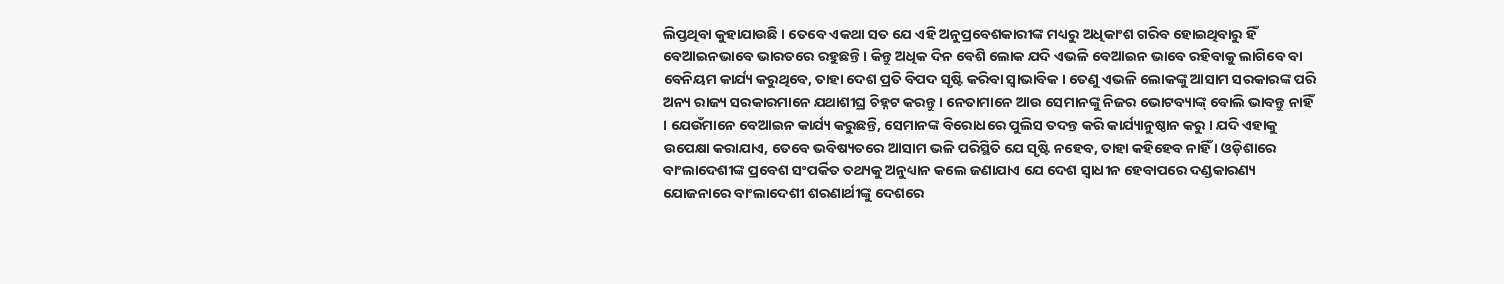ଲିପ୍ତଥିବା କୁହାଯାଉଛି । ତେବେ ଏକଥା ସତ ଯେ ଏହି ଅନୁପ୍ରବେଶକାରୀଙ୍କ ମଧ୍ୟରୁ ଅଧିକାଂଶ ଗରିବ ହୋଇଥିବାରୁ ହିଁ ବେଆଇନଭାବେ ଭାରତରେ ରହୁଛନ୍ତି । କିନ୍ତୁ ଅଧିକ ଦିନ ବେଶି ଲୋକ ଯଦି ଏଭଳି ବେଆଇନ ଭାବେ ରହିବାକୁ ଲାଗିବେ ବା ବେନିୟମ କାର୍ଯ୍ୟ କରୁଥିବେ, ତାହା ଦେଶ ପ୍ରତି ବିପଦ ସୃଷ୍ଟି କରିବା ସ୍ୱାଭାବିକ । ତେଣୁ ଏଭଳି ଲୋକଙ୍କୁ ଆସାମ ସରକାରଙ୍କ ପରି ଅନ୍ୟ ରାଜ୍ୟ ସରକାରମାନେ ଯଥାଶୀଘ୍ର ଚିହ୍ନଟ କରନ୍ତୁ । ନେତାମାନେ ଆଉ ସେମାନଙ୍କୁ ନିଜର ଭୋଟବ୍ୟାଙ୍କ୍‍ ବୋଲି ଭାବନ୍ତୁ ନାହିଁ । ଯେଉଁମାନେ ବେଆଇନ କାର୍ଯ୍ୟ କରୁଛନ୍ତି, ସେମାନଙ୍କ ବିରୋଧରେ ପୁଲିସ ତଦନ୍ତ କରି କାର୍ଯ୍ୟାନୁଷ୍ଠାନ କରୁ । ଯଦି ଏହାକୁ ଉପେକ୍ଷା କରାଯାଏ, ତେବେ ଭବିଷ୍ୟତରେ ଆସାମ ଭଳି ପରିସ୍ଥିତି ଯେ ସୃଷ୍ଟି ନହେବ, ତାହା କହିହେବ ନାହିଁ । ଓଡ଼ିଶାରେ ବାଂଲାଦେଶୀଙ୍କ ପ୍ରବେଶ ସଂପର୍କିତ ତଥ୍ୟକୁ ଅନୁଧ୍ୟାନ କଲେ ଜଣାଯାଏ ଯେ ଦେଶ ସ୍ୱାଧୀନ ହେବାପରେ ଦଣ୍ଡକାରଣ୍ୟ ଯୋଜନାରେ ବାଂଲାଦେଶୀ ଶରଣାର୍ଥୀଙ୍କୁ ଦେଶରେ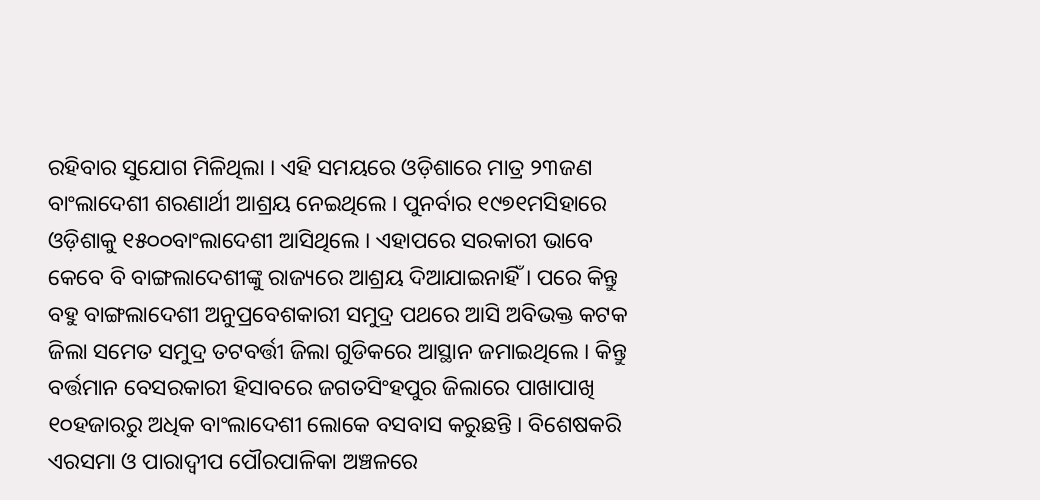ରହିବାର ସୁଯୋଗ ମିଳିଥିଲା । ଏହି ସମୟରେ ଓଡ଼ିଶାରେ ମାତ୍ର ୨୩ଜଣ ବାଂଲାଦେଶୀ ଶରଣାର୍ଥୀ ଆଶ୍ରୟ ନେଇଥିଲେ । ପୁନର୍ବାର ୧୯୭୧ମସିହାରେ ଓଡ଼ିଶାକୁ ୧୫୦୦ବାଂଲାଦେଶୀ ଆସିଥିଲେ । ଏହାପରେ ସରକାରୀ ଭାବେ କେବେ ବି ବାଙ୍ଗଲାଦେଶୀଙ୍କୁ ରାଜ୍ୟରେ ଆଶ୍ରୟ ଦିଆଯାଇନାହିଁ । ପରେ କିନ୍ତୁ ବହୁ ବାଙ୍ଗଲାଦେଶୀ ଅନୁପ୍ରବେଶକାରୀ ସମୁଦ୍ର ପଥରେ ଆସି ଅବିଭକ୍ତ କଟକ ଜିଲା ସମେତ ସମୁଦ୍ର ତଟବର୍ତ୍ତୀ ଜିଲା ଗୁଡିକରେ ଆସ୍ଥାନ ଜମାଇଥିଲେ । କିନ୍ତୁ ବର୍ତ୍ତମାନ ବେସରକାରୀ ହିସାବରେ ଜଗତସିଂହପୁର ଜିଲାରେ ପାଖାପାଖି ୧୦ହଜାରରୁ ଅଧିକ ବାଂଲାଦେଶୀ ଲୋକେ ବସବାସ କରୁଛନ୍ତି । ବିଶେଷକରି ଏରସମା ଓ ପାରାଦ୍ୱୀପ ପୌରପାଳିକା ଅଞ୍ଚଳରେ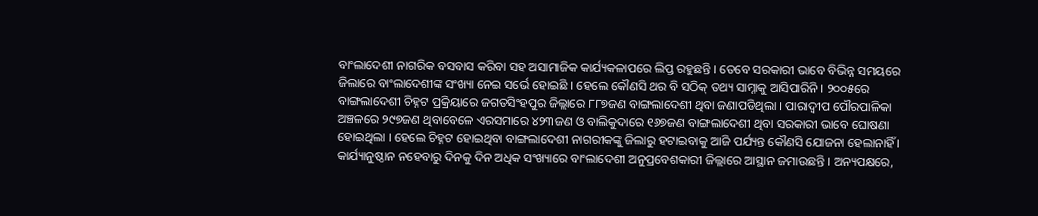ବାଂଲାଦେଶୀ ନାଗରିକ ବସବାସ କରିବା ସହ ଅସାମାଜିକ କାର୍ଯ୍ୟକଳାପରେ ଲିପ୍ତ ରହୁଛନ୍ତି । ତେବେ ସରକାରୀ ଭାବେ ବିଭିନ୍ନ ସମୟରେ ଜିଲାରେ ବାଂଲାଦେଶୀଙ୍କ ସଂଖ୍ୟା ନେଇ ସର୍ଭେ ହୋଇଛି । ହେଲେ କୌଣସି ଥର ବି ସଠିକ୍‍ ତଥ୍ୟ ସାମ୍ନାକୁ ଆସିପାରିନି । ୨୦୦୫ରେ ବାଙ୍ଗଲାଦେଶୀ ଚିହ୍ନଟ ପ୍ରକ୍ରିୟାରେ ଜଗତସିଂହପୁର ଜିଲ୍ଲାରେ ୮୮୭ଜଣ ବାଙ୍ଗଲାଦେଶୀ ଥିବା ଜଣାପଡିଥିଲା । ପାରାଦ୍ୱୀପ ପୌରପାଳିକା ଅଞ୍ଚଳରେ ୨୯୭ଜଣ ଥିବାବେଳେ ଏରସମାରେ ୪୨୩ଜଣ ଓ ବାଲିକୁଦାରେ ୧୬୭ଜଣ ବାଙ୍ଗଲାଦେଶୀ ଥିବା ସରକାରୀ ଭାବେ ଘୋଷଣା ହୋଇଥିଲା । ହେଲେ ଚିହ୍ନଟ ହୋଇଥିବା ବାଙ୍ଗଲାଦେଶୀ ନାଗରୀକଙ୍କୁ ଜିଲାରୁ ହଟାଇବାକୁ ଆଜି ପର୍ଯ୍ୟନ୍ତ କୌଣସି ଯୋଜନା ହେଲାନାହିଁ । କାର୍ଯ୍ୟାନୁଷ୍ଠାନ ନହେବାରୁ ଦିନକୁ ଦିନ ଅଧିକ ସଂଖ୍ୟାରେ ବାଂଲାଦେଶୀ ଅନୁପ୍ରବେଶକାରୀ ଜିଲ୍ଲାରେ ଆସ୍ଥାନ ଜମାଉଛନ୍ତି । ଅନ୍ୟପକ୍ଷରେ,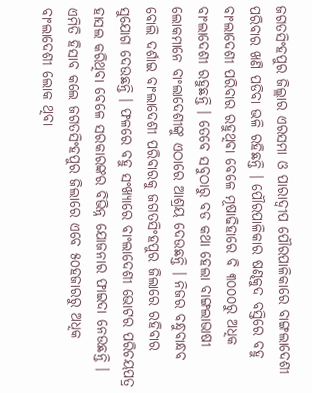ଜଗତସିଂହପୁର ଜିଲ୍ଲାର ଏରସମା ଓ ପାରାଦ୍ୱୀପ ପୌରପାଳିକାରେ ବାଙ୍ଗଲାଦେଶୀ ପରିବାର ଖଣି ପଡିବା ଭଳି ରହିଛନ୍ତି । ପୌରପାଳିକାର ଷଣ୍ଢକୁଦ ବସ୍ତିରେ ବହୁ ବାଂଲାଦେଶୀ ପରିବାର ରହୁଥିବା ବେଳେ ମୂଷାଢିହାରେ ବି ୩୦୦୦ରୁ ଅଧିକ ବାଂଲାଦେଶୀ ରହୁଛନ୍ତି । ତେବେ ସବୁଠାରୁ ବଡ କଥା ହେଲା ବାଙ୍ଗଲାଭାଷୀ ଲୋକମାନେ ବାଂଲାଦେଶୀଙ୍କୁ ଏଠାରେ ଆଶ୍ରୟ ଦେଉଛନ୍ତି । ନିଜର ବନ୍ଧୁବାନ୍ଧବ ବୋଲି ଦର୍ଶାଇ ବାଂଲାଦେଶୀ ପରିବାରକୁ ଜଗତସିଂହପୁର ଜିଲାରେ ରହିବାର ସୁଯୋଗ ଦେଉଛନ୍ତି । ଫଳରେ ବହୁ ସଂଖ୍ୟାରେ ବାଂଲାଦେଶୀ ଭୋଟର ପରିଚୟପତ୍ର ହାସଲ କରିଥିବା ବେଳେ ସରକାରଙ୍କର ବିଭିନ୍ନ ଯୋଜନାର ଫାଇଦା ନେଉଛନ୍ତି । ଏମିତି ହିସାବ କଲେ ଜଗତସିଂହପୁର ଜିଲାରେ ଏବେ ୫୦ହଜାରରୁ ଅଧିକ ବାଂଲାଦେଶୀ ଲୋକ ଥିବା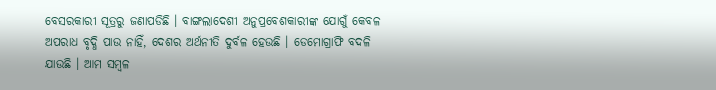ବେସରକାରୀ ସୂତ୍ରରୁ ଜଣାପଡିଛି । ବାଙ୍ଗଲାଦେଶୀ ଅନୁପ୍ରବେଶକାରୀଙ୍କ ଯୋଗୁଁ କେବଳ ଅପରାଧ ବୃଦ୍ଧି ପାଉ ନାହିଁ, ଦେଶର ଅର୍ଥନୀତି ଦୁର୍ବଳ ହେଉଛି । ଡେମୋଗ୍ରାଫି ବଦଳି ଯାଉଛି । ଆମ ସମ୍ବଳ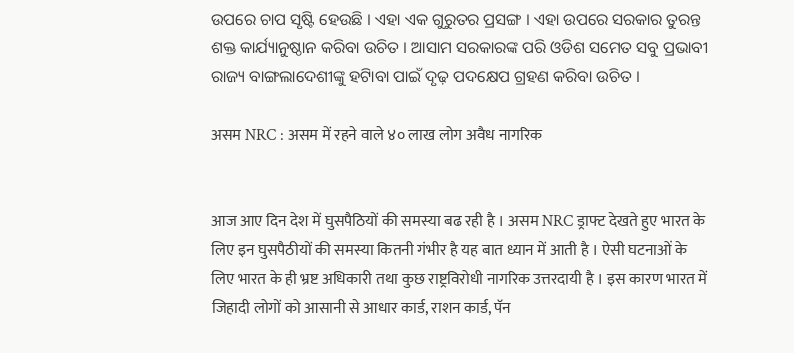ଉପରେ ଚାପ ସୃଷ୍ଟି ହେଉଛି । ଏହା ଏକ ଗୁରୁତର ପ୍ରସଙ୍ଗ । ଏହା ଉପରେ ସରକାର ତୁରନ୍ତ ଶକ୍ତ କାର୍ଯ୍ୟାନୁଷ୍ଠାନ କରିବା ଉଚିତ । ଆସାମ ସରକାରଙ୍କ ପରି ଓଡିଶ ସମେତ ସବୁ ପ୍ରଭାବୀ ରାଜ୍ୟ ବାଙ୍ଗଲାଦେଶୀଙ୍କୁ ହଟାିବା ପାଇଁ ଦୃଢ଼ ପଦକ୍ଷେପ ଗ୍ରହଣ କରିବା ଉଚିତ ।

असम NRC : असम में रहने वाले ४० लाख लोग अवैध नागरिक


आज आए दिन देश में घुसपैठियों की समस्या बढ रही है । असम NRC ड्राफ्ट देखते हुए भारत के लिए इन घुसपैठीयों की समस्या कितनी गंभीर है यह बात ध्यान में आती है । ऐसी घटनाओं के लिए भारत के ही भ्रष्ट अधिकारी तथा कुछ राष्ट्रविरोधी नागरिक उत्तरदायी है । इस कारण भारत में जिहादी लोगों को आसानी से आधार कार्ड, राशन कार्ड, पॅन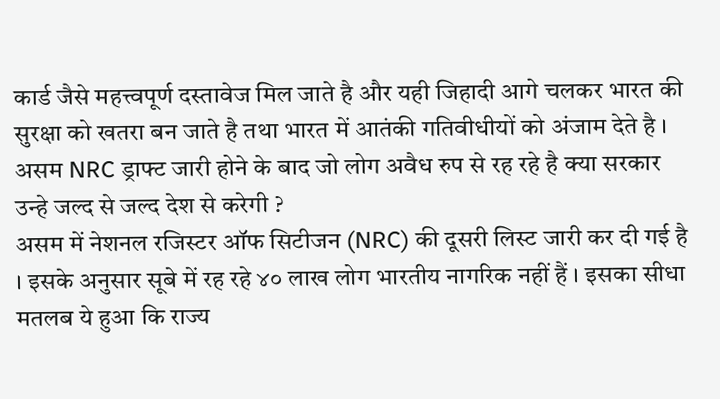कार्ड जैसे महत्त्वपूर्ण दस्तावेज मिल जाते है और यही जिहादी आगे चलकर भारत की सुरक्षा को खतरा बन जाते है तथा भारत में आतंकी गतिवीधीयों को अंजाम देते है । असम NRC ड्राफ्ट जारी होने के बाद जो लोग अवैध रुप से रह रहे है क्या सरकार उन्हे जल्द से जल्द देश से करेगी ?
असम में नेशनल रजिस्टर ऑफ सिटीजन (NRC) की दूसरी लिस्ट जारी कर दी गई है । इसके अनुसार सूबे में रह रहे ४० लाख लोग भारतीय नागरिक नहीं हैं । इसका सीधा मतलब ये हुआ कि राज्य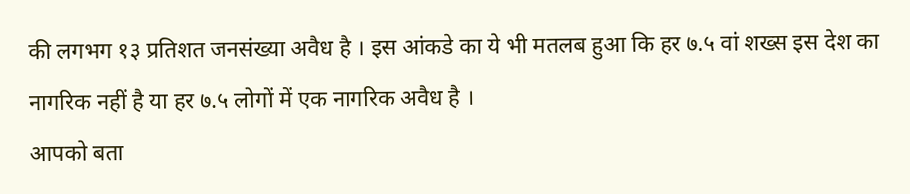की लगभग १३ प्रतिशत जनसंख्या अवैध है । इस आंकडे का ये भी मतलब हुआ कि हर ७.५ वां शख्स इस देश का नागरिक नहीं है या हर ७.५ लोगों में एक नागरिक अवैध है ।
आपको बता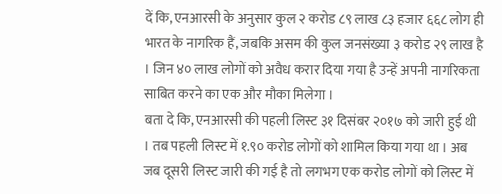दें कि, एनआरसी के अनुसार कुल २ करोड ८९ लाख ८३ हजार ६६८ लोग ही भारत के नागरिक हैं, जबकि असम की कुल जनसंख्या ३ करोड २९ लाख है । जिन ४० लाख लोगों को अवैध करार दिया गया है उन्हें अपनी नागरिकता साबित करने का एक और मौका मिलेगा ।
बता दे कि, एनआरसी की पहली लिस्ट ३१ दिसंबर २०१७ को जारी हुई थी । तब पहली लिस्ट में १.९० करोड लोगों को शामिल किया गया था । अब जब दूसरी लिस्ट जारी की गई है तो लगभग एक करोड लोगों को लिस्ट में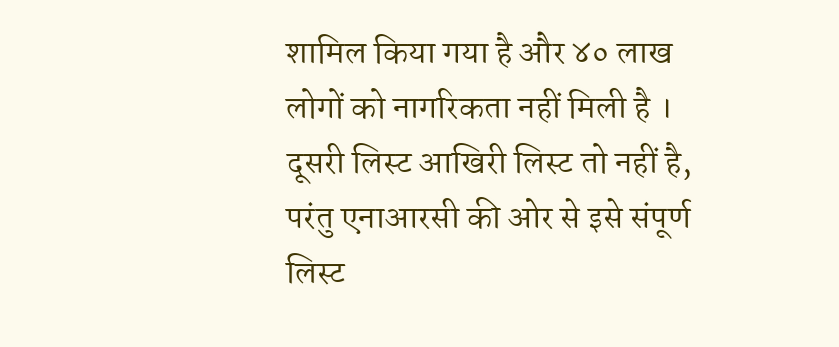शामिल किया गया है और ४० लाख लोगों को नागरिकता नहीं मिली है ।
दूसरी लिस्ट आखिरी लिस्ट तो नहीं है, परंतु एनाआरसी की ओर से इसे संपूर्ण लिस्ट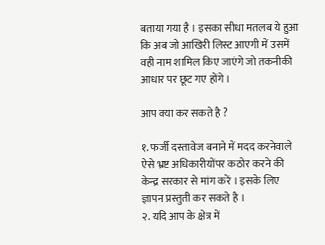बताया गया है । इसका सीधा मतलब ये हुआ कि अब जो आखिरी लिस्ट आएगी में उसमें वही नाम शामिल किए जाएंगे जो तकनीकी आधार पर छूट गए होंगे ।

आप क्या कर सकते है ?

१. फर्जी दस्तावेज बनाने में मदद करनेवाले ऐसे भ्रष्ट अधिकारीयोंपर कठोर करने की केन्द्र सरकार से मांग करें । इसके लिए ज्ञापन प्रस्तुती कर सकते है ।
२. यदि आप के क्षेत्र में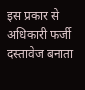इस प्रकार से अधिकारी फर्जी दस्तावेज बनाता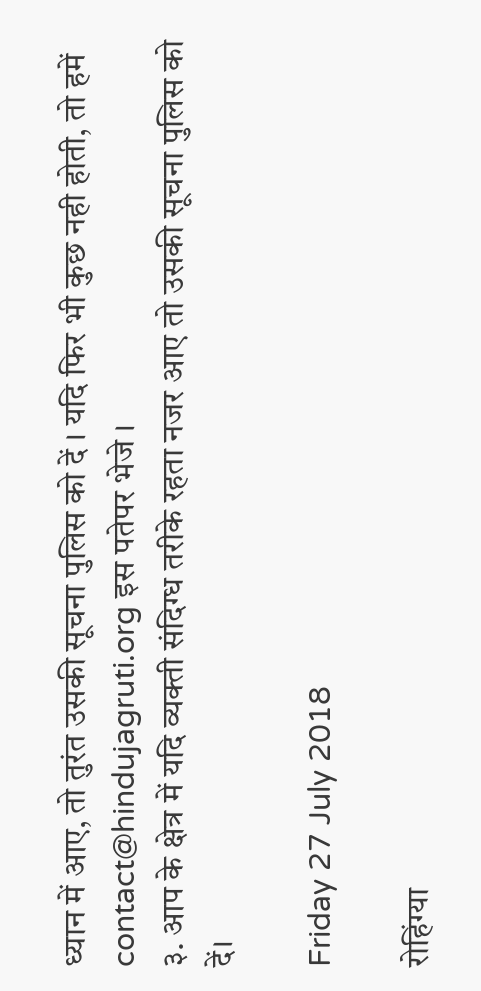ध्यान में आए, तो तुरंत उसकी सूचना पुलिस को दें । यदि फिर भी कुछ नही होती, तो हमें contact@hindujagruti.org इस पतेपर भेजे ।
३. आप के क्षेत्र में यदि व्यक्ती संदिग्ध तरीके रहता नजर आए तो उसकी सूचना पुलिस को दें।

Friday 27 July 2018

रोहिंग्या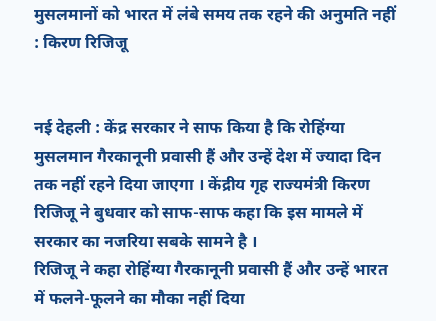मुसलमानों को भारत में लंबे समय तक रहने की अनुमति नहीं : किरण रिजिजू


नई देहली : केंद्र सरकार ने साफ किया है कि रोहिंग्या मुसलमान गैरकानूनी प्रवासी हैं और उन्हें देश में ज्यादा दिन तक नहीं रहने दिया जाएगा । केंद्रीय गृह राज्यमंत्री किरण रिजिजू ने बुधवार को साफ-साफ कहा कि इस मामले में सरकार का नजरिया सबके सामने है ।
रिजिजू ने कहा रोहिंग्या गैरकानूनी प्रवासी हैं और उन्हें भारत में फलने-फूलने का मौका नहीं दिया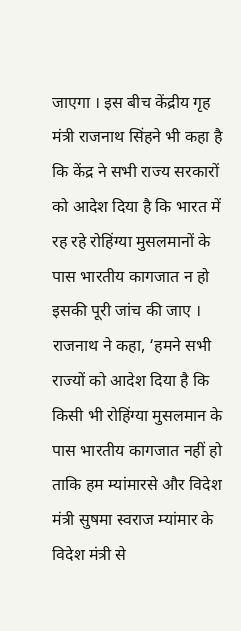जाएगा । इस बीच केंद्रीय गृह मंत्री राजनाथ सिंहने भी कहा है कि केंद्र ने सभी राज्य सरकारों को आदेश दिया है कि भारत में रह रहे रोहिंग्या मुसलमानों के पास भारतीय कागजात न हो इसकी पूरी जांच की जाए ।
राजनाथ ने कहा, ‘हमने सभी राज्यों को आदेश दिया है कि किसी भी रोहिंग्या मुसलमान के पास भारतीय कागजात नहीं हो ताकि हम म्यांमारसे और विदेश मंत्री सुषमा स्वराज म्यांमार के विदेश मंत्री से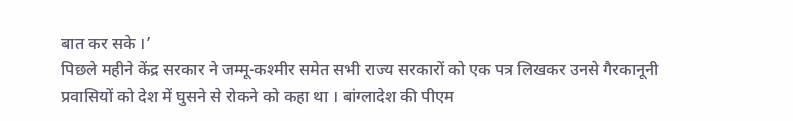बात कर सके ।’
पिछले महीने केंद्र सरकार ने जम्मू-कश्मीर समेत सभी राज्य सरकारों को एक पत्र लिखकर उनसे गैरकानूनी प्रवासियों को देश में घुसने से रोकने को कहा था । बांग्लादेश की पीएम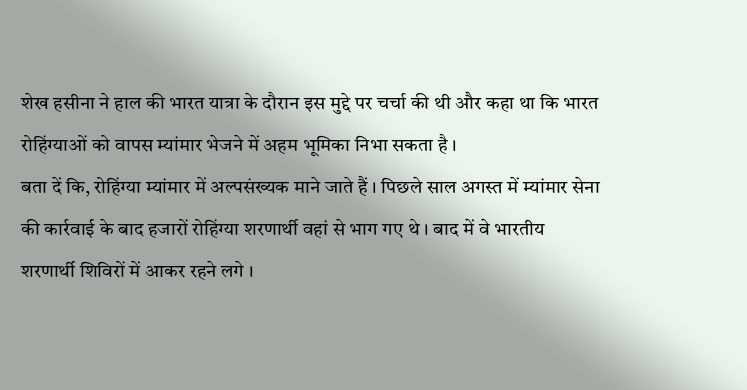शेख हसीना ने हाल की भारत यात्रा के दौरान इस मुद्दे पर चर्चा की थी और कहा था कि भारत रोहिंग्याओं को वापस म्यांमार भेजने में अहम भूमिका निभा सकता है ।
बता दें कि, रोहिंग्या म्यांमार में अल्पसंख्यक माने जाते हैं । पिछले साल अगस्त में म्यांमार सेना की कार्रवाई के बाद हजारों रोहिंग्या शरणार्थी वहां से भाग गए थे । बाद में वे भारतीय शरणार्थी शिविरों में आकर रहने लगे ।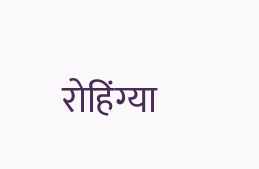रोहिंग्या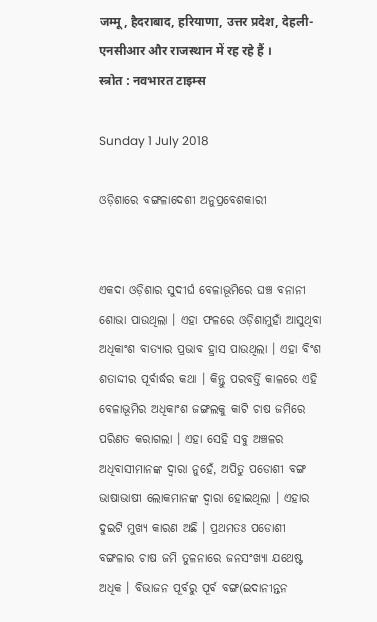जम्मू, हैदराबाद, हरियाणा, उत्तर प्रदेश, देहली-एनसीआर और राजस्थान में रह रहे हैं ।
स्त्रोत : नवभारत टाइम्स

Sunday 1 July 2018

ଓଡ଼ିଶାରେ ବଙ୍ଗଳାଦେଶୀ ଅନୁପ୍ରବେଶକାରୀ


ଏକଦା ଓଡ଼ିଶାର ସୁଦୀର୍ଘ ବେଳାଭୂମିରେ ଘଞ୍ଚ ବନାନୀ ଶୋଭା ପାଉଥିଲା । ଏହା ଫଳରେ ଓଡ଼ିଶାମୁହାଁ ଆସୁଥିବା ଅଧିକାଂଶ ବାତ୍ୟାର ପ୍ରଭାବ ହ୍ରାସ ପାଉଥିଲା । ଏହା ବିଂଶ ଶତାଦ୍ଦୀର ପୂର୍ବାର୍ଦ୍ଧର କଥା । କିନ୍ତୁ ପରବର୍ତ୍ତି କାଳରେ ଏହି ବେଳାଭୂମିର ଅଧିକାଂଶ ଜଙ୍ଗଲକୁ କାଟି ଚାଷ ଜମିରେ ପରିଣତ କରାଗଲା । ଏହା ସେହି ସବୁ ଅଞ୍ଚଳର ଅଧିବାସୀମାନଙ୍କ ଦ୍ୱାରା ନୁହେଁ, ଅପିତୁ ପଡୋଶୀ ବଙ୍ଗ ଭାଷାଭାଷୀ ଲୋକମାନଙ୍କ ଦ୍ୱାରା ହୋଇଥିଲା । ଏହାର ଦୁଇଟି ମୁଖ୍ୟ କାରଣ ଅଛି । ପ୍ରଥମତଃ ପଡୋଶୀ ବଙ୍ଗଳାର ଚାଷ ଜମି ତୁଳନାରେ ଜନସଂଖ୍ୟା ଯଥେଷ୍ଟ ଅଧିକ । ବିଭାଜନ ପୂର୍ବରୁ ପୂର୍ବ ବଙ୍ଗ(ଇଦାନୀନ୍ତନ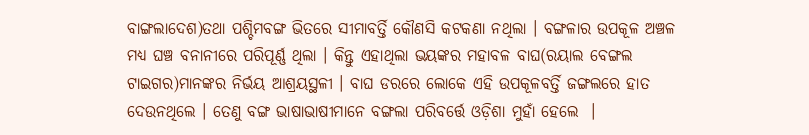ବାଙ୍ଗଲାଦେଶ)ତଥା ପଶ୍ଚିମବଙ୍ଗ ଭିତରେ ସୀମାବର୍ତ୍ତି କୌଣସି କଟକଣା ନଥିଲା । ବଙ୍ଗଳାର ଉପକୂଳ ଅଞ୍ଚଳ ମଧ୍ୟ ଘଞ୍ଚ ବନାନୀରେ ପରିପୂର୍ଣ୍ଣ ଥିଲା । କିନ୍ତୁ ଏହାଥିଲା ଭୟଙ୍କର ମହାବଳ ବାଘ(ରୟାଲ ବେଙ୍ଗଲ ଟାଇଗର)ମାନଙ୍କର ନିର୍ଭୟ ଆଶ୍ରୟସ୍ଥଳୀ । ବାଘ ଡରରେ ଲୋକେ ଏହି ଉପକୂଳବର୍ତ୍ତି ଜଙ୍ଗଲରେ ହାତ ଦେଉନଥିଲେ । ତେଣୁ ବଙ୍ଗ ଭାଷାଭାଷୀମାନେ ବଙ୍ଗଲା ପରିବର୍ତ୍ତେ ଓଡ଼ିଶା ମୁହାଁ ହେଲେ  ।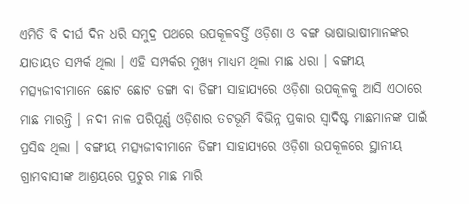ଏମିତି ବି ଦୀର୍ଘ ଦିନ ଧରି ସମୁଦ୍ର ପଥରେ ଉପକୂଳବର୍ତ୍ତି ଓଡ଼ିଶା ଓ ବଙ୍ଗ ଭାଷାଭାଷୀମାନଙ୍କର ଯାତାୟତ ସମ୍ପର୍କ ଥିଲା । ଏହି ସମ୍ପର୍କର ମୁଖ୍ୟ ମାଧ୍ୟମ ଥିଲା ମାଛ ଧରା । ବଙ୍ଗୀୟ ମତ୍ସ୍ୟଜୀବୀମାନେ ଛୋଟ ଛୋଟ ଡଙ୍ଗା ବା ଡିଙ୍ଗୀ ସାହାଯ୍ୟରେ ଓଡ଼ିଶା ଉପକୂଳକୁ ଆସି ଏଠାରେ ମାଛ ମାରନ୍ତି । ନଦୀ ନାଳ ପରିପୂର୍ଣ୍ଣ ଓଡ଼ିଶାର ତଟଭୂମି ବିଭିନ୍ନ ପ୍ରକାର ସ୍ୱାଦିଷ୍ଟ ମାଛମାନଙ୍କ ପାଇଁ ପ୍ରସିଦ୍ଧ ଥିଲା । ବଙ୍ଗୀୟ ମତ୍ସ୍ୟଜୀବୀମାନେ ଡିଙ୍ଗୀ ସାହାଯ୍ୟରେ ଓଡ଼ିଶା ଉପକୂଳରେ ସ୍ଥାନୀୟ ଗ୍ରାମବାସୀଙ୍କ ଆଶ୍ରୟରେ ପ୍ରଚୁର ମାଛ ମାରି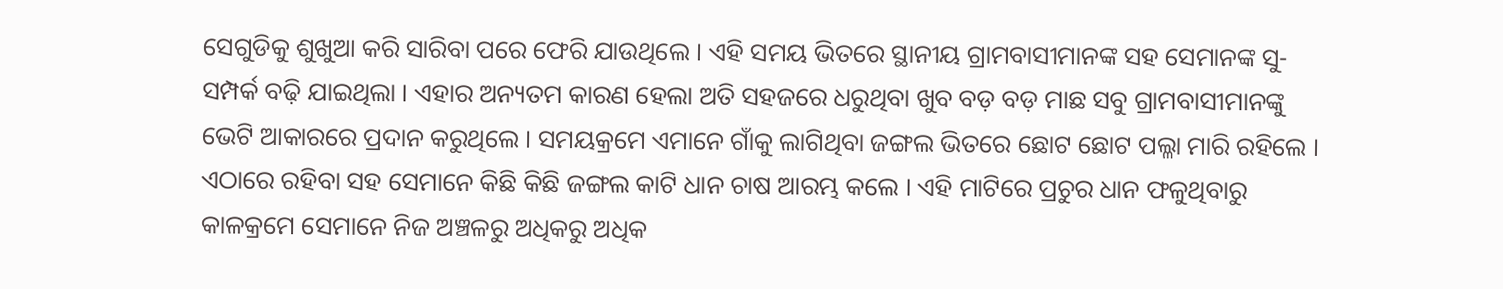ସେଗୁଡିକୁ ଶୁଖୁଆ କରି ସାରିବା ପରେ ଫେରି ଯାଉଥିଲେ । ଏହି ସମୟ ଭିତରେ ସ୍ଥାନୀୟ ଗ୍ରାମବାସୀମାନଙ୍କ ସହ ସେମାନଙ୍କ ସୁ-ସମ୍ପର୍କ ବଢ଼ି ଯାଇଥିଲା । ଏହାର ଅନ୍ୟତମ କାରଣ ହେଲା ଅତି ସହଜରେ ଧରୁଥିବା ଖୁବ ବଡ଼ ବଡ଼ ମାଛ ସବୁ ଗ୍ରାମବାସୀମାନଙ୍କୁ ଭେଟି ଆକାରରେ ପ୍ରଦାନ କରୁଥିଲେ । ସମୟକ୍ରମେ ଏମାନେ ଗାଁକୁ ଲାଗିଥିବା ଜଙ୍ଗଲ ଭିତରେ ଛୋଟ ଛୋଟ ପଲ୍ଳା ମାରି ରହିଲେ । ଏଠାରେ ରହିବା ସହ ସେମାନେ କିଛି କିଛି ଜଙ୍ଗଲ କାଟି ଧାନ ଚାଷ ଆରମ୍ଭ କଲେ । ଏହି ମାଟିରେ ପ୍ରଚୁର ଧାନ ଫଳୁଥିବାରୁ କାଳକ୍ରମେ ସେମାନେ ନିଜ ଅଞ୍ଚଳରୁ ଅଧିକରୁ ଅଧିକ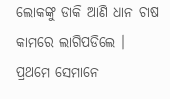ଲୋକଙ୍କୁ ଡାକି ଆଣି ଧାନ ଚାଷ କାମରେ ଲାଗିପଡିଲେ । ପ୍ରଥମେ ସେମାନେ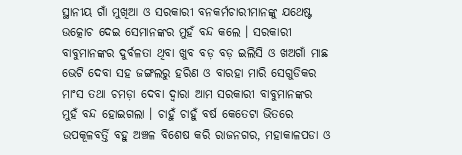ସ୍ଥାନୀୟ ଗାଁ ମୁଖିଆ ଓ ସରକାରୀ ବନକର୍ମଚାରୀମାନଙ୍କୁ ଯଥେଷ୍ଟ ଉତ୍କୋଚ ଦେଇ ସେମାନଙ୍କର ମୁହଁ ବନ୍ଦ କଲେ । ସରକାରୀ ବାବୁମାନଙ୍କର ଦୁର୍ବଳତା ଥିବା ଖୁବ ବଡ଼ ବଡ଼ ଇଲିସି ଓ ଖଅଗାଁ ମାଛ ଭେଟି ଦେବା ସହ ଜଙ୍ଗଲରୁ ହରିଣ ଓ ବାରହା ମାରି ସେଗୁଡିକର ମାଂସ ତଥା ଚମଡ଼ା ଦେବା ଦ୍ୱାରା ଆମ ସରକାରୀ ବାବୁମାନଙ୍କର ମୁହଁ ବନ୍ଦ ହୋଇଗଲା । ଚାହୁଁ ଚାହୁଁ ବର୍ଷ କେତେଟା ଭିତରେ ଉପକୂଳବର୍ତ୍ତି ବହୁ ଅଞ୍ଚଳ ବିଶେଷ କରି ରାଜନଗର, ମହାକାଳପଡା ଓ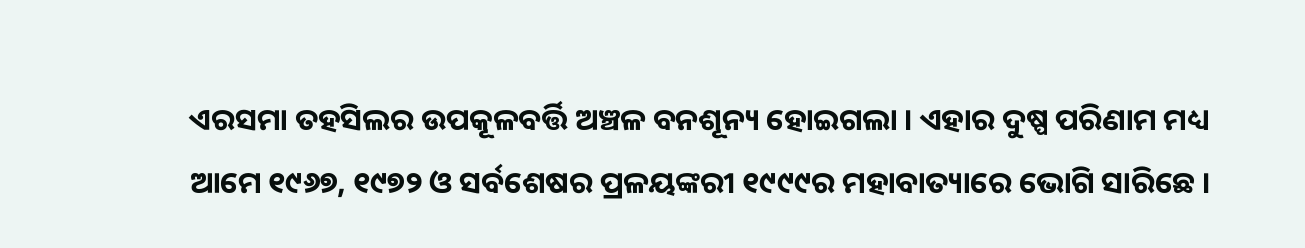ଏରସମା ତହସିଲର ଉପକୂଳବର୍ତ୍ତି ଅଞ୍ଚଳ ବନଶୂନ୍ୟ ହୋଇଗଲା । ଏହାର ଦୁଷ୍ପ ପରିଣାମ ମଧ୍ୟ ଆମେ ୧୯୬୭, ୧୯୭୨ ଓ ସର୍ବଶେଷର ପ୍ରଳୟଙ୍କରୀ ୧୯୯୯ର ମହାବାତ୍ୟାରେ ଭୋଗି ସାରିଛେ ।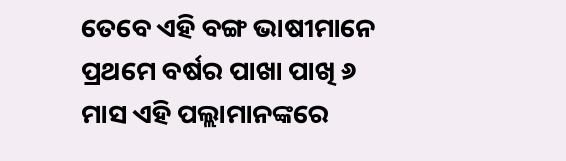ତେବେ ଏହି ବଙ୍ଗ ଭାଷୀମାନେ ପ୍ରଥମେ ବର୍ଷର ପାଖା ପାଖି ୬ ମାସ ଏହି ପଲ୍ଲାମାନଙ୍କରେ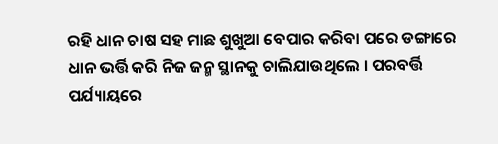ରହି ଧାନ ଚାଷ ସହ ମାଛ ଶୁଖୁଆ ବେପାର କରିବା ପରେ ଡଙ୍ଗାରେ ଧାନ ଭର୍ତ୍ତି କରି ନିଜ ଜନ୍ମ ସ୍ଥାନକୁ ଚାଲିଯାଉଥିଲେ । ପରବର୍ତ୍ତି ପର୍ଯ୍ୟାୟରେ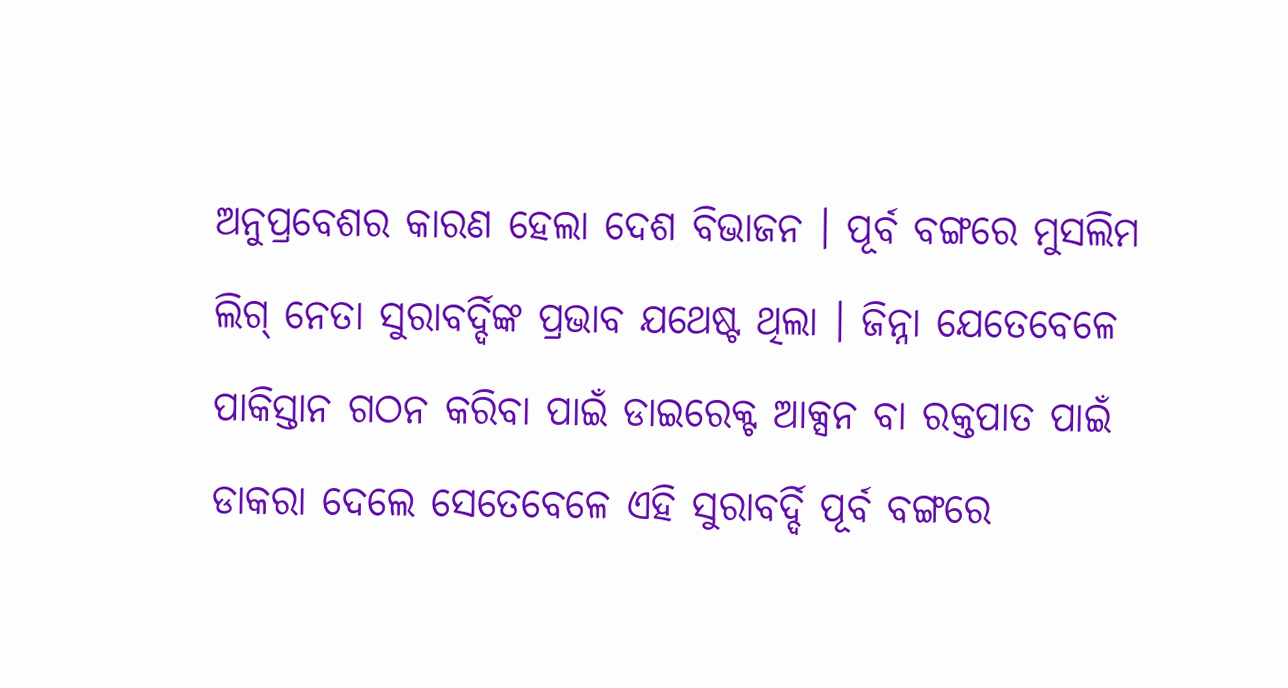ଅନୁପ୍ରବେଶର କାରଣ ହେଲା ଦେଶ ବିଭାଜନ । ପୂର୍ବ ବଙ୍ଗରେ ମୁସଲିମ ଲିଗ୍ ନେତା ସୁରାବର୍ଦ୍ଦିଙ୍କ ପ୍ରଭାବ ଯଥେଷ୍ଟ ଥିଲା । ଜିନ୍ନା ଯେତେବେଳେ ପାକିସ୍ତାନ ଗଠନ କରିବା ପାଇଁ ଡାଇରେକ୍ଟ ଆକ୍ସନ ବା ରକ୍ତପାତ ପାଇଁ ଡାକରା ଦେଲେ ସେତେବେଳେ ଏହି ସୁରାବର୍ଦ୍ଦି ପୂର୍ବ ବଙ୍ଗରେ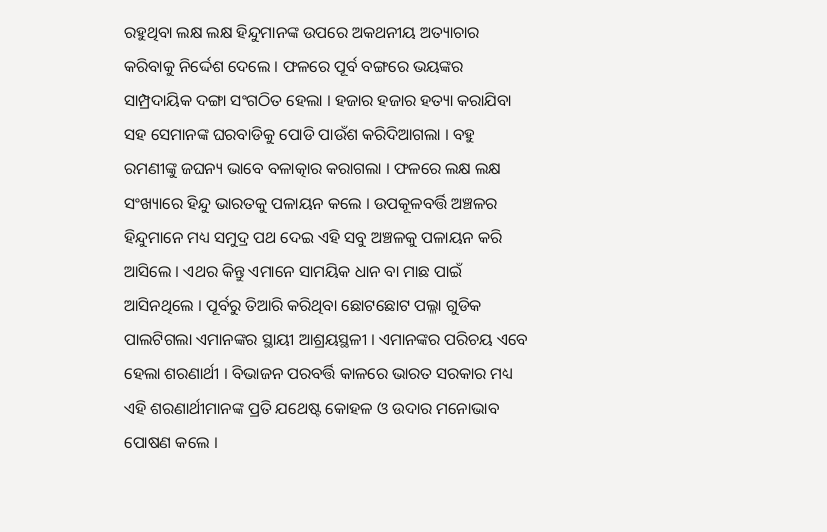ରହୁଥିବା ଲକ୍ଷ ଲକ୍ଷ ହିନ୍ଦୁମାନଙ୍କ ଉପରେ ଅକଥନୀୟ ଅତ୍ୟାଚାର କରିବାକୁ ନିର୍ଦ୍ଦେଶ ଦେଲେ । ଫଳରେ ପୂର୍ବ ବଙ୍ଗରେ ଭୟଙ୍କର ସାମ୍ପ୍ରଦାୟିକ ଦଙ୍ଗା ସଂଗଠିତ ହେଲା । ହଜାର ହଜାର ହତ୍ୟା କରାଯିବା ସହ ସେମାନଙ୍କ ଘରବାଡିକୁ ପୋଡି ପାଉଁଶ କରିଦିଆଗଲା । ବହୁ ରମଣୀଙ୍କୁ ଜଘନ୍ୟ ଭାବେ ବଳାତ୍କାର କରାଗଲା । ଫଳରେ ଲକ୍ଷ ଲକ୍ଷ ସଂଖ୍ୟାରେ ହିନ୍ଦୁ ଭାରତକୁ ପଳାୟନ କଲେ । ଉପକୂଳବର୍ତ୍ତି ଅଞ୍ଚଳର ହିନ୍ଦୁମାନେ ମଧ୍ୟ ସମୁଦ୍ର ପଥ ଦେଇ ଏହି ସବୁ ଅଞ୍ଚଳକୁ ପଳାୟନ କରି ଆସିଲେ । ଏଥର କିନ୍ତୁ ଏମାନେ ସାମୟିକ ଧାନ ବା ମାଛ ପାଇଁ ଆସିନଥିଲେ । ପୂର୍ବରୁ ତିଆରି କରିଥିବା ଛୋଟଛୋଟ ପଲ୍ଳା ଗୁଡିକ ପାଲଟିଗଲା ଏମାନଙ୍କର ସ୍ଥାୟୀ ଆଶ୍ରୟସ୍ଥଳୀ । ଏମାନଙ୍କର ପରିଚୟ ଏବେ ହେଲା ଶରଣାର୍ଥୀ । ବିଭାଜନ ପରବର୍ତ୍ତି କାଳରେ ଭାରତ ସରକାର ମଧ୍ୟ ଏହି ଶରଣାର୍ଥୀମାନଙ୍କ ପ୍ରତି ଯଥେଷ୍ଟ କୋହଳ ଓ ଉଦାର ମନୋଭାବ ପୋଷଣ କଲେ ।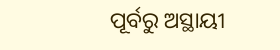ପୂର୍ବରୁ ଅସ୍ଥାୟୀ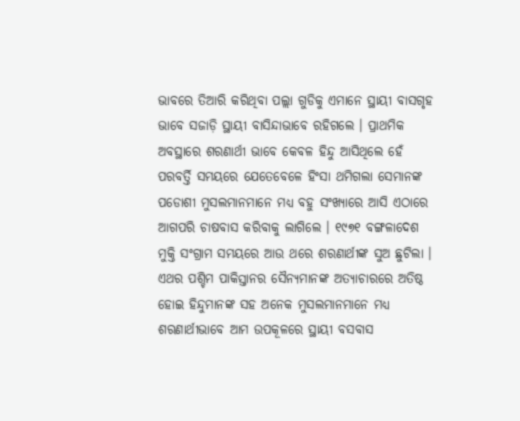ଭାବରେ ତିଆରି କରିଥିବା ପଲ୍ଲା ଗୁଡିକୁ ଏମାନେ ସ୍ଥାୟୀ ବାସଗୃହ ଭାବେ ସଜାଡ଼ି ସ୍ଥାୟୀ ବାସିନ୍ଦାଭାବେ ରହିଗଲେ । ପ୍ରାଥମିକ ଅବସ୍ଥାରେ ଶରଣାର୍ଥୀ ଭାବେ କେବଳ ହିନ୍ଦୁ ଆସିଥିଲେ ହେଁ ପରବର୍ତ୍ତି ସମୟରେ ଯେତେବେଳେ ହିଂସା ଥମିଗଲା ସେମାନଙ୍କ ପଡୋଶୀ ମୁସଲମାନମାନେ ମଧ୍ୟ ବହୁ ସଂଖ୍ୟାରେ ଆସି ଏଠାରେ ଆଗପରି ଚାଷବାସ କରିବାକୁ ଲାଗିଲେ । ୧୯୭୧ ବଙ୍ଗଳାଦେଶ ମୁକ୍ତି ସଂଗ୍ରାମ ସମୟରେ ଆଉ ଥରେ ଶରଣାର୍ଥୀଙ୍କ ସୁଅ ଛୁଟିଲା । ଏଥର ପଶ୍ଚିମ ପାକିସ୍ତାନର ସୈନ୍ୟମାନଙ୍କ ଅତ୍ୟାଚାରରେ ଅତିଷ୍ଠ ହୋଇ ହିନ୍ଦୁମାନଙ୍କ ସହ ଅନେକ ମୁସଲମାନମାନେ ମଧ୍ୟ ଶରଣାର୍ଥୀଭାବେ ଆମ ଉପକୂଳରେ ସ୍ଥାୟୀ ବସବାସ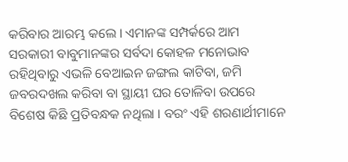କରିବାର ଆରମ୍ଭ କଲେ । ଏମାନଙ୍କ ସମ୍ପର୍କରେ ଆମ ସରକାରୀ ବାବୁମାନଙ୍କର ସର୍ବଦା କୋହଳ ମନୋଭାବ ରହିଥିବାରୁ ଏଭଳି ବେଆଇନ ଜଙ୍ଗଲ କାଟିବା, ଜମି ଜବରଦଖଲ କରିବା ବା ସ୍ଥାୟୀ ଘର ତୋଳିବା ଉପରେ ବିଶେଷ କିଛି ପ୍ରତିବନ୍ଧକ ନଥିଲା । ବରଂ ଏହି ଶରଣାର୍ଥୀମାନେ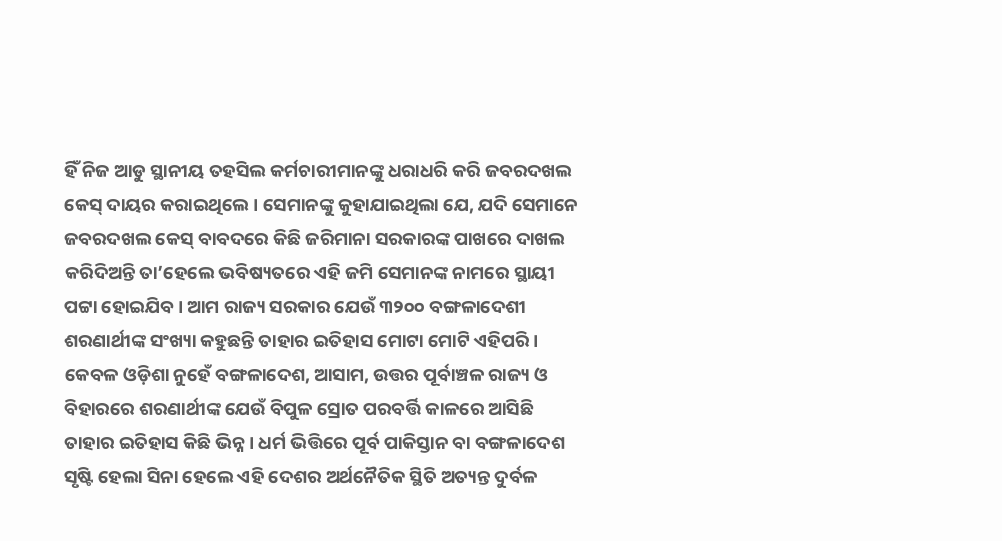ହିଁ ନିଜ ଆଡୁ ସ୍ଥାନୀୟ ତହସିଲ କର୍ମଚାରୀମାନଙ୍କୁ ଧରାଧରି କରି ଜବରଦଖଲ କେସ୍ ଦାୟର କରାଇଥିଲେ । ସେମାନଙ୍କୁ କୁହାଯାଇଥିଲା ଯେ, ଯଦି ସେମାନେ ଜବରଦଖଲ କେସ୍ ବାବଦରେ କିଛି ଜରିମାନା ସରକାରଙ୍କ ପାଖରେ ଦାଖଲ କରିଦିଅନ୍ତି ତା’ହେଲେ ଭବିଷ୍ୟତରେ ଏହି ଜମି ସେମାନଙ୍କ ନାମରେ ସ୍ଥାୟୀ ପଟ୍ଟା ହୋଇଯିବ । ଆମ ରାଜ୍ୟ ସରକାର ଯେଉଁ ୩୨୦୦ ବଙ୍ଗଳାଦେଶୀ ଶରଣାର୍ଥୀଙ୍କ ସଂଖ୍ୟା କହୁଛନ୍ତି ତାହାର ଇତିହାସ ମୋଟା ମୋଟି ଏହିପରି । କେବଳ ଓଡ଼ିଶା ନୁହେଁ ବଙ୍ଗଳାଦେଶ, ଆସାମ, ଉତ୍ତର ପୂର୍ବାଞ୍ଚଳ ରାଜ୍ୟ ଓ ବିହାରରେ ଶରଣାର୍ଥୀଙ୍କ ଯେଉଁ ବିପୁଳ ସ୍ରୋତ ପରବର୍ତ୍ତି କାଳରେ ଆସିଛି ତାହାର ଇତିହାସ କିଛି ଭିନ୍ନ । ଧର୍ମ ଭିତ୍ତିରେ ପୂର୍ବ ପାକିସ୍ତାନ ବା ବଙ୍ଗଳାଦେଶ ସୃଷ୍ଟି ହେଲା ସିନା ହେଲେ ଏହି ଦେଶର ଅର୍ଥନୈତିକ ସ୍ଥିତି ଅତ୍ୟନ୍ତ ଦୁର୍ବଳ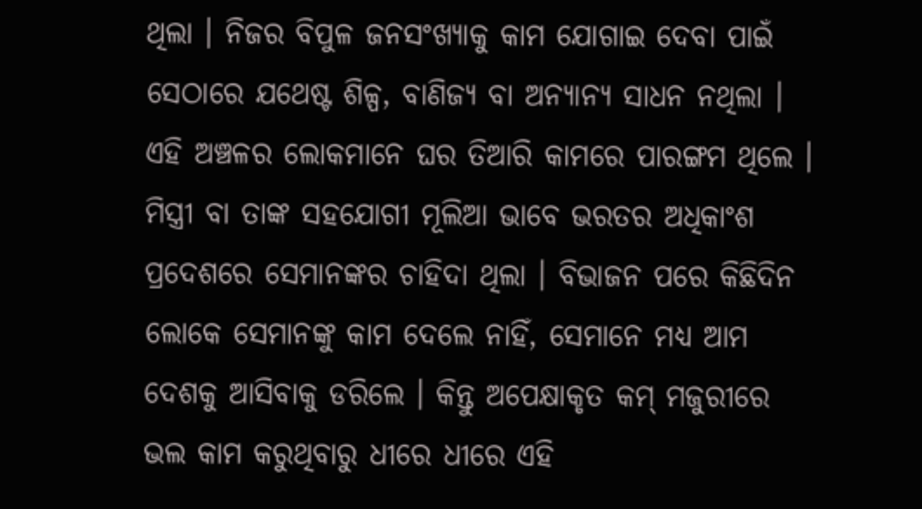ଥିଲା । ନିଜର ବିପୁଳ ଜନସଂଖ୍ୟାକୁ କାମ ଯୋଗାଇ ଦେବା ପାଇଁ ସେଠାରେ ଯଥେଷ୍ଟ ଶିଳ୍ପ, ବାଣିଜ୍ୟ ବା ଅନ୍ୟାନ୍ୟ ସାଧନ ନଥିଲା । ଏହି ଅଞ୍ଚଳର ଲୋକମାନେ ଘର ତିଆରି କାମରେ ପାରଙ୍ଗମ ଥିଲେ । ମିସ୍ତ୍ରୀ ବା ତାଙ୍କ ସହଯୋଗୀ ମୂଲିଆ ଭାବେ ଭରତର ଅଧିକାଂଶ ପ୍ରଦେଶରେ ସେମାନଙ୍କର ଚାହିଦା ଥିଲା । ବିଭାଜନ ପରେ କିଛିଦିନ ଲୋକେ ସେମାନଙ୍କୁ କାମ ଦେଲେ ନାହିଁ, ସେମାନେ ମଧ୍ୟ ଆମ ଦେଶକୁ ଆସିବାକୁ ଡରିଲେ । କିନ୍ତୁ ଅପେକ୍ଷାକୃତ କମ୍ ମଜୁରୀରେ ଭଲ କାମ କରୁଥିବାରୁ ଧୀରେ ଧୀରେ ଏହି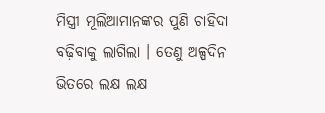ମିସ୍ତ୍ରୀ ମୂଲିଆମାନଙ୍କର ପୁଣି ଚାହିଦା ବଢ଼ିବାକୁ ଲାଗିଲା । ତେଣୁ ଅଳ୍ପଦିନ ଭିତରେ ଲକ୍ଷ ଲକ୍ଷ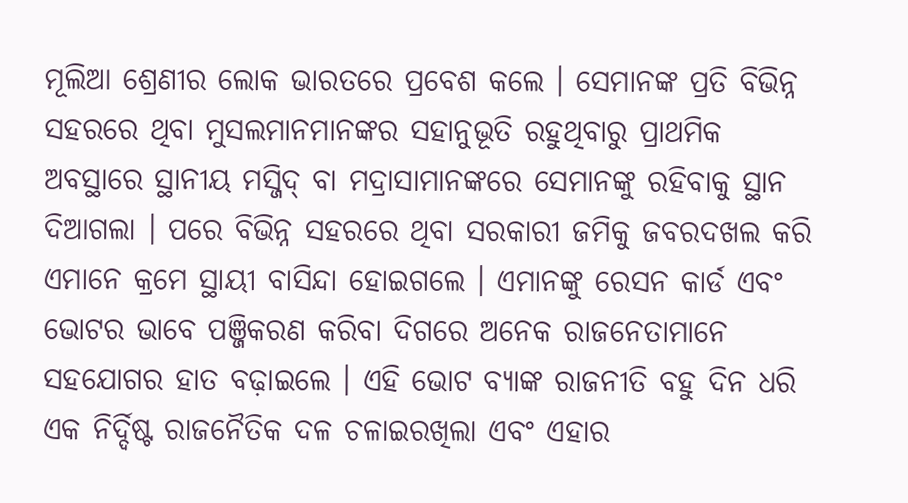ମୂଲିଆ ଶ୍ରେଣୀର ଲୋକ ଭାରତରେ ପ୍ରବେଶ କଲେ । ସେମାନଙ୍କ ପ୍ରତି ବିଭିନ୍ନ ସହରରେ ଥିବା ମୁସଲମାନମାନଙ୍କର ସହାନୁଭୂତି ରହୁଥିବାରୁ ପ୍ରାଥମିକ ଅବସ୍ଥାରେ ସ୍ଥାନୀୟ ମସ୍ଜିଦ୍ ବା ମଦ୍ରାସାମାନଙ୍କରେ ସେମାନଙ୍କୁ ରହିବାକୁ ସ୍ଥାନ ଦିଆଗଲା । ପରେ ବିଭିନ୍ନ ସହରରେ ଥିବା ସରକାରୀ ଜମିକୁ ଜବରଦଖଲ କରି ଏମାନେ କ୍ରମେ ସ୍ଥାୟୀ ବାସିନ୍ଦା ହୋଇଗଲେ । ଏମାନଙ୍କୁ ରେସନ କାର୍ଡ ଏବଂ ଭୋଟର ଭାବେ ପଞ୍ଜିକରଣ କରିବା ଦିଗରେ ଅନେକ ରାଜନେତାମାନେ ସହଯୋଗର ହାତ ବଢ଼ାଇଲେ । ଏହି ଭୋଟ ବ୍ୟାଙ୍କ ରାଜନୀତି ବହୁ ଦିନ ଧରି ଏକ ନିର୍ଦ୍ଦିଷ୍ଟ ରାଜନୈତିକ ଦଳ ଚଳାଇରଖିଲା ଏବଂ ଏହାର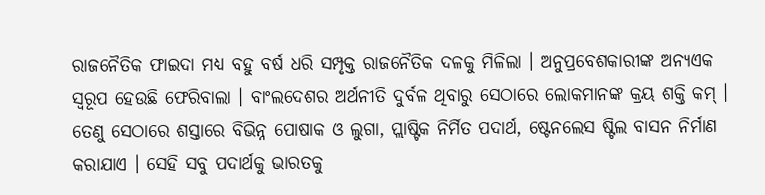ରାଜନୈତିକ ଫାଇଦା ମଧ୍ୟ ବହୁ ବର୍ଷ ଧରି ସମ୍ପୃକ୍ତ ରାଜନୈତିକ ଦଳକୁ ମିଳିଲା । ଅନୁପ୍ରବେଶକାରୀଙ୍କ ଅନ୍ୟଏକ ସ୍ୱରୂପ ହେଉଛି ଫେରିବାଲା । ବାଂଲଦେଶର ଅର୍ଥନୀତି ଦୁର୍ବଳ ଥିବାରୁ ସେଠାରେ ଲୋକମାନଙ୍କ କ୍ରୟ ଶକ୍ତି କମ୍ । ତେଣୁ ସେଠାରେ ଶସ୍ତାରେ ବିଭିନ୍ନ ପୋଷାକ ଓ ଲୁଗା, ପ୍ଲାଷ୍ଟିକ ନିର୍ମିତ ପଦାର୍ଥ, ଷ୍ଟେନଲେସ ଷ୍ଟିଲ ବାସନ ନିର୍ମାଣ କରାଯାଏ । ସେହି ସବୁ ପଦାର୍ଥକୁ ଭାରତକୁ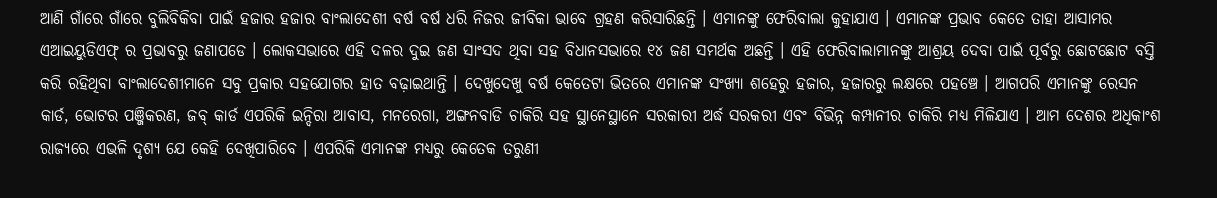ଆଣି ଗାଁରେ ଗାଁରେ ବୁଲିବିକିବା ପାଇଁ ହଜାର ହଜାର ବାଂଲାଦେଶୀ ବର୍ଷ ବର୍ଷ ଧରି ନିଜର ଜୀବିକା ଭାବେ ଗ୍ରହଣ କରିସାରିଛନ୍ତି । ଏମାନଙ୍କୁ ଫେରିବାଲା କୁହାଯାଏ । ଏମାନଙ୍କ ପ୍ରଭାବ କେତେ ତାହା ଆସାମର ଏଆଇୟୁଡିଏଫ୍ ର ପ୍ରଭାବରୁ ଜଣାପଡେ । ଲୋକସଭାରେ ଏହି ଦଳର ଦୁଇ ଜଣ ସାଂସଦ ଥିବା ସହ ବିଧାନସଭାରେ ୧୪ ଜଣ ସମର୍ଥକ ଅଛନ୍ତି । ଏହି ଫେରିବାଲାମାନଙ୍କୁ ଆଶ୍ରୟ ଦେବା ପାଇଁ ପୂର୍ବରୁ ଛୋଟଛୋଟ ବସ୍ତି କରି ରହିଥିବା ବାଂଲାଦେଶୀମାନେ ସବୁ ପ୍ରକାର ସହଯୋଗର ହାତ ବଢ଼ାଇଥାନ୍ତି । ଦେଖୁଦେଖୁ ବର୍ଷ କେତେଟା ଭିତରେ ଏମାନଙ୍କ ସଂଖ୍ୟା ଶହେରୁ ହଜାର, ହଜାରରୁ ଲକ୍ଷରେ ପହଞ୍ଚେ । ଆଗପରି ଏମାନଙ୍କୁ ରେସନ କାର୍ଡ, ଭୋଟର ପଞ୍ଜିକରଣ, ଜବ୍ କାର୍ଡ ଏପରିକି ଇନ୍ଦିରା ଆବାସ, ମନରେଗା, ଅଙ୍ଗନବାଡି ଚାକିରି ସହ ସ୍ଥାନେସ୍ଥାନେ ସରକାରୀ ଅର୍ଦ୍ଧ ସରକରୀ ଏବଂ ବିଭିନ୍ନ କମ୍ପାନୀର ଚାକିରି ମଧ୍ୟ ମିଳିଯାଏ । ଆମ ଦେଶର ଅଧିକାଂଶ ରାଜ୍ୟରେ ଏଭଳି ଦୃଶ୍ୟ ଯେ କେହି ଦେଖିପାରିବେ । ଏପରିକି ଏମାନଙ୍କ ମଧ୍ୟରୁ କେତେକ ତରୁଣୀ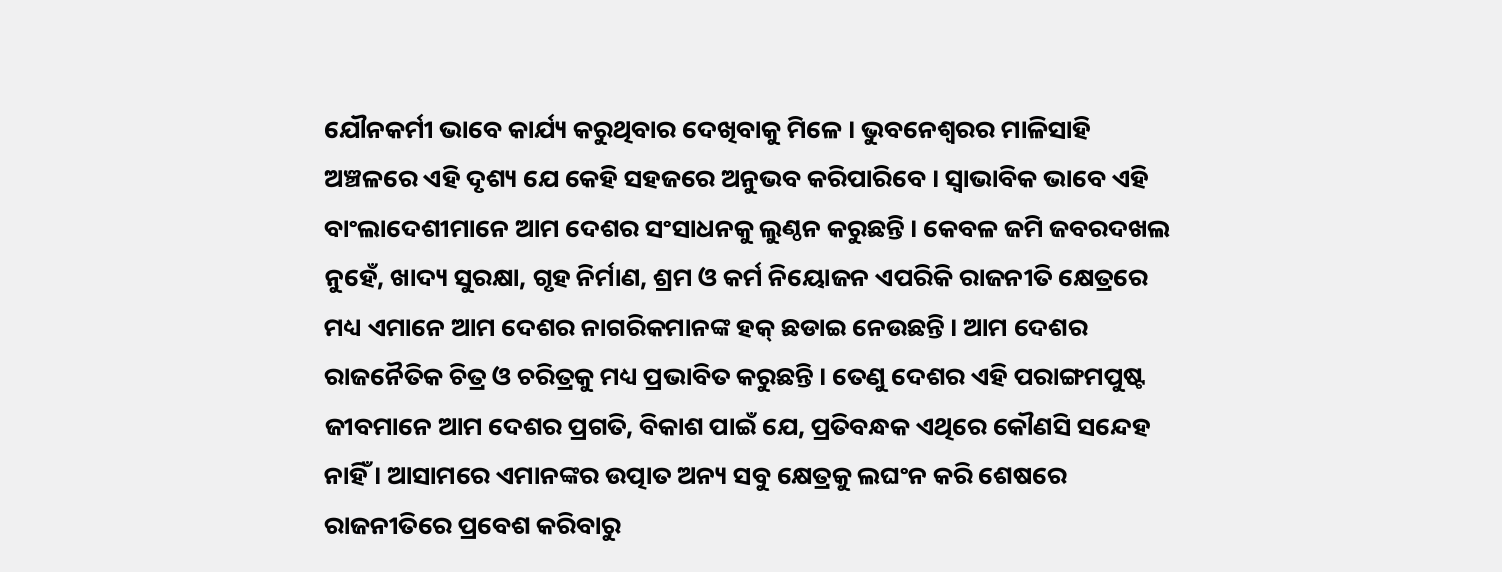ଯୌନକର୍ମୀ ଭାବେ କାର୍ଯ୍ୟ କରୁଥିବାର ଦେଖିବାକୁ ମିଳେ । ଭୁବନେଶ୍ୱରର ମାଳିସାହି ଅଞ୍ଚଳରେ ଏହି ଦୃଶ୍ୟ ଯେ କେହି ସହଜରେ ଅନୁଭବ କରିପାରିବେ । ସ୍ୱାଭାବିକ ଭାବେ ଏହି ବାଂଲାଦେଶୀମାନେ ଆମ ଦେଶର ସଂସାଧନକୁ ଲୁଣ୍ଠନ କରୁଛନ୍ତି । କେବଳ ଜମି ଜବରଦଖଲ ନୁହେଁ, ଖାଦ୍ୟ ସୁରକ୍ଷା, ଗୃହ ନିର୍ମାଣ, ଶ୍ରମ ଓ କର୍ମ ନିୟୋଜନ ଏପରିକି ରାଜନୀତି କ୍ଷେତ୍ରରେ ମଧ୍ୟ ଏମାନେ ଆମ ଦେଶର ନାଗରିକମାନଙ୍କ ହକ୍ ଛଡାଇ ନେଉଛନ୍ତି । ଆମ ଦେଶର ରାଜନୈତିକ ଚିତ୍ର ଓ ଚରିତ୍ରକୁ ମଧ୍ୟ ପ୍ରଭାବିତ କରୁଛନ୍ତି । ତେଣୁ ଦେଶର ଏହି ପରାଙ୍ଗମପୁଷ୍ଟ ଜୀବମାନେ ଆମ ଦେଶର ପ୍ରଗତି, ବିକାଶ ପାଇଁ ଯେ, ପ୍ରତିବନ୍ଧକ ଏଥିରେ କୌଣସି ସନ୍ଦେହ ନାହିଁ । ଆସାମରେ ଏମାନଙ୍କର ଉତ୍ପାତ ଅନ୍ୟ ସବୁ କ୍ଷେତ୍ରକୁ ଲଘଂନ କରି ଶେଷରେ ରାଜନୀତିରେ ପ୍ରବେଶ କରିବାରୁ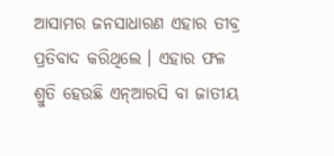ଆସାମର ଜନସାଧାରଣ ଏହାର ତୀବ୍ର ପ୍ରତିବାଦ କରିଥିଲେ । ଏହାର ଫଳ ଶ୍ରୁତି ହେଉଛି ଏନ୍ଆରସି ବା ଜାତୀୟ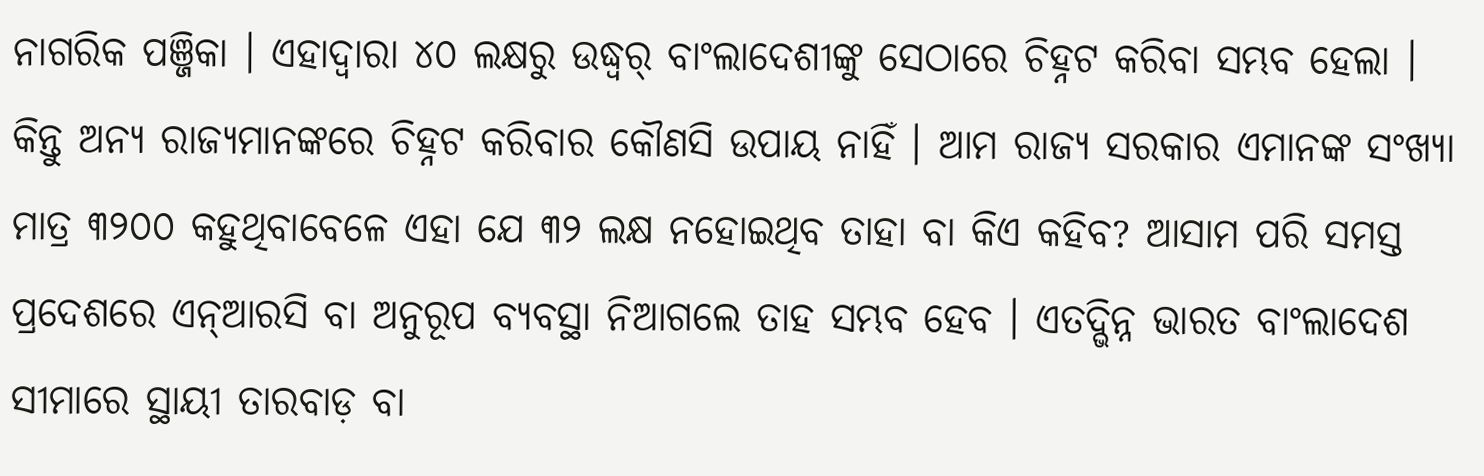ନାଗରିକ ପଞ୍ଜିକା । ଏହାଦ୍ୱାରା ୪୦ ଲକ୍ଷରୁ ଉଦ୍ଧ୍ୱର୍ ବାଂଲାଦେଶୀଙ୍କୁ ସେଠାରେ ଚିହ୍ନଟ କରିବା ସମ୍ଭବ ହେଲା । କିନ୍ତୁ ଅନ୍ୟ ରାଜ୍ୟମାନଙ୍କରେ ଚିହ୍ନଟ କରିବାର କୌଣସି ଉପାୟ ନାହିଁ । ଆମ ରାଜ୍ୟ ସରକାର ଏମାନଙ୍କ ସଂଖ୍ୟା ମାତ୍ର ୩୨୦୦ କହୁଥିବାବେଳେ ଏହା ଯେ ୩୨ ଲକ୍ଷ ନହୋଇଥିବ ତାହା ବା କିଏ କହିବ? ଆସାମ ପରି ସମସ୍ତ ପ୍ରଦେଶରେ ଏନ୍ଆରସି ବା ଅନୁରୂପ ବ୍ୟବସ୍ଥା ନିଆଗଲେ ତାହ ସମ୍ଭବ ହେବ । ଏତଦ୍ଭିନ୍ନ ଭାରତ ବାଂଲାଦେଶ ସୀମାରେ ସ୍ଥାୟୀ ତାରବାଡ଼ ବା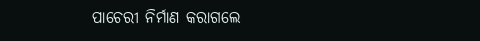ପାଚେରୀ ନିର୍ମାଣ କରାଗଲେ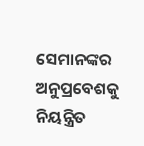ସେମାନଙ୍କର ଅନୁପ୍ରବେଶକୁ ନିୟନ୍ତ୍ରିତ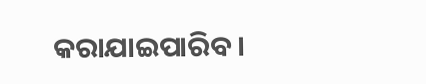କରାଯାଇପାରିବ ।